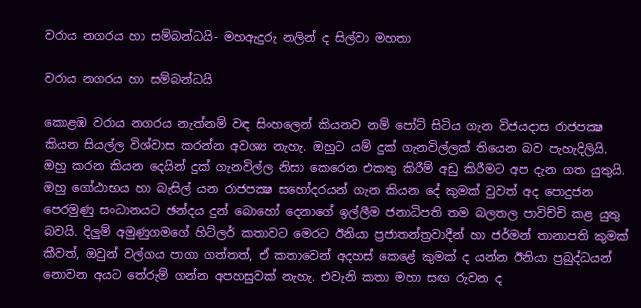වරාය නගරය හා සම්බන්ධයි- මහඇදුරු නලින් ද සිල්වා මහතා

වරාය නගරය හා සම්බන්ධයි

කොළඹ වරාය නගරය නැත්නම් වඳ සිංහලෙන් කියනව නම් පෝට් සිටිය ගැන විජයදාස රාජපක්‍ෂ කියන සියල්ල විශ්වාස කරන්න අවශ්‍ය නැහැ. ඔහුට යම් දුක් ගැනවිල්ලක් තියෙන බව පැහැදිලියි. ඔහු කරන කියන දෙයින් දුක් ගැනවිල්ල නිසා කෙරෙන එකතු කිරීම් අඩු කිරීමට අප දැන ගත යුතුයි. ඔහු ගෝඨාභය හා බැසිල් යන රාජපක්‍ෂ සහෝදරයන් ගැන කියන දේ කුමක් වුවත් අද පොදුජන පෙරමුණු සංධානයට ඡන්දය දුන් බොහෝ දෙනාගේ ඉල්ලීම ජනාධිපති තම බලතල පාවිච්චි කළ යුතු බවයි. දිලුම් අමුණුගමගේ හිට්ලර් කතාවට මෙරට ඊනියා ප්‍රජාතන්ත්‍රවාදීන් හා ජර්මන් තානාපති කුමක් කීවත්, ඔවුන් වල්ගය පාගා ගත්තත්, ඒ කතාවෙන් අදහස් කෙළේ කුමක් ද යන්න ඊනියා ප්‍රබුද්ධයන් නොවන අයට තේරුම් ගන්න අපහසුවක් නැහැ. එවැනි කතා මහා සඟ රුවන ද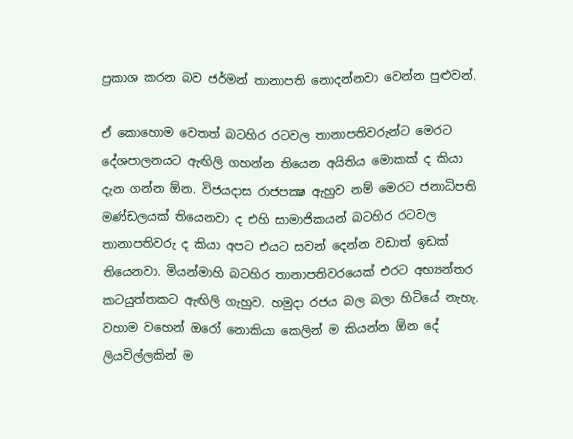ප්‍රකාශ කරන බව ජර්මන් තානාපති නොදන්නවා වෙන්න පුළුවන්.

ඒ කොහොම වෙතත් බටහිර රටවල තානාපතිවරුන්ට මෙරට දේශපාලනයට ඇඟිලි ගහන්න තියෙන අයිතිය මොකක් ද කියා දැන ගන්න ඕන. විජයදාස රාජපක්‍ෂ ඇහුව නම් මෙරට ජනාධිපති මණ්ඩලයක් තියෙනවා ද එහි සාමාජිකයන් බටහිර රටවල තානාපතිවරු ද කියා අපට එයට සවන් දෙන්න වඩාත් ඉඩක් තියෙනවා. මියන්මාහි බටහිර තානාපතිවරයෙක් එරට අභ්‍යන්තර කටයුත්තකට ඇඟිලි ගැහුව. හමුදා රජය බල බලා හිටියේ නැහැ. වහාම වහෙන් ඔරෝ නොකියා කෙලින් ම කියන්න ඕන දේ ලියවිල්ලකින් ම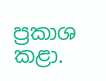ප්‍රකාශ කළා.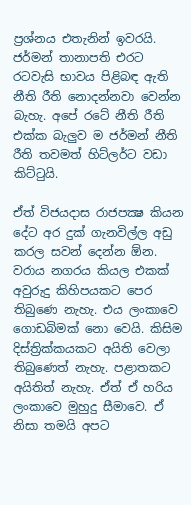ප්‍රශ්නය එතැනින් ඉවරයි. ජර්මන් තානාපති එරට රටවැසි භාවය පිළිබඳ ඇති නීති රීති නොදන්නවා වෙන්න බැහැ. අපේ රටේ නීති රීති එක්ක බැලුව ම ජර්මන් නීති රීති තවමත් හිට්ලර්ට වඩා කිට්ටුයි.

ඒත් විජයදාස රාජපක්‍ෂ කියන දේට අර දුක් ගැනවිල්ල අඩු කරල සවන් දෙන්න ඕන. වරාය නගරය කියල එකක් අවුරුදු කිහිපයකට පෙර තිබුණෙ නැහැ. එය ලංකාවෙ ගොඩබිමක් නො වෙයි. කිසිම දිස්ත්‍රික්කයකට අයිති වෙලා තිබුණෙත් නැහැ. පළාතකට අයිතිත් නැහැ. ඒත් ඒ හරිය ලංකාවෙ මුහුදු සීමාවෙ. ඒ නිසා තමයි අපට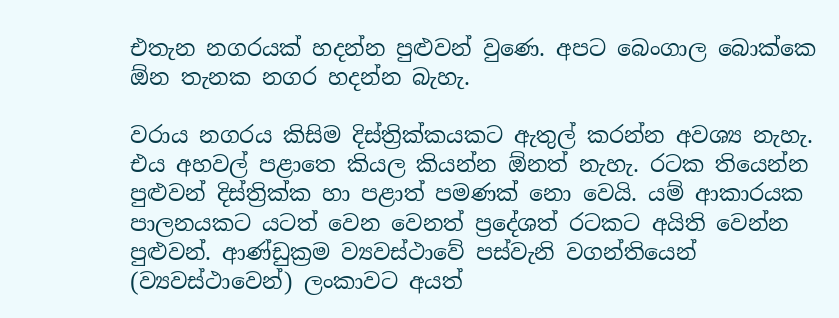එතැන නගරයක් හදන්න පුළුවන් වුණෙ. අපට බෙංගාල බොක්කෙ ඕන තැනක නගර හදන්න බැහැ.

වරාය නගරය කිසිම දිස්ත්‍රික්කයකට ඇතුල් කරන්න අවශ්‍ය නැහැ. එය අහවල් පළාතෙ කියල කියන්න ඕනත් නැහැ. රටක තියෙන්න පුළුවන් දිස්ත්‍රික්ක හා පළාත් පමණක් නො වෙයි. යම් ආකාරයක පාලනයකට යටත් වෙන වෙනත් ප්‍රදේශත් රටකට අයිති වෙන්න පුළුවන්. ආණ්ඩුක්‍රම ව්‍යවස්ථාවේ පස්වැනි වගන්තියෙන් (ව්‍යවස්ථාවෙන්) ලංකාවට අයත්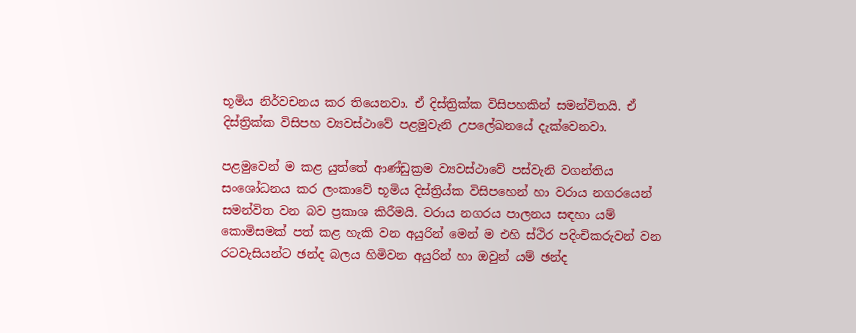භූමිය නිර්වචනය කර තියෙනවා. ඒ දිස්ත්‍රික්ක විසිපහකින් සමන්විතයි. ඒ දිස්ත්‍රික්ක විසිපහ ව්‍යවස්ථාවේ පළමුවැනි උපලේඛනයේ දැක්වෙනවා.

පළමුවෙන් ම කළ යුත්තේ ආණ්ඩුක්‍රම ව්‍යවස්ථාවේ පස්වැනි වගන්තිය සංශෝධනය කර ලංකාවේ භූමිය දිස්ත්‍රිය්ක විසිපහෙන් හා වරාය නගරයෙන් සමන්විත වන බව ප්‍රකාශ කිරීමයි. වරාය නගරය පාලනය සඳහා යම් කොමිසමක් පත් කළ හැකි වන අයුරින් මෙන් ම එහි ස්ථිර පදිංචිකරුවන් වන රටවැසියන්ට ඡන්ද බලය හිමිවන අයුරින් හා ඔවුන් යම් ඡන්ද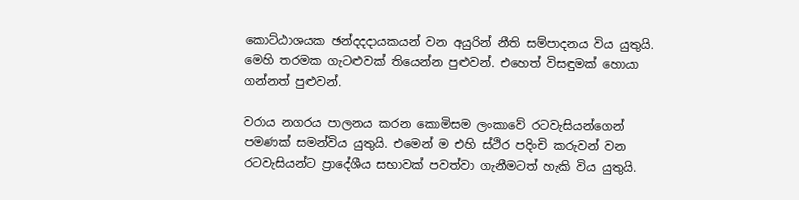කොට්ඨාශයක ඡන්දදදායකයන් වන අයුරින් නීති සම්පාදනය විය යුතුයි. මෙහි තරමක ගැටළුවක් තියෙන්න පුළුවන්. එහෙත් විසඳුමක් හොයා ගන්නත් පුළුවන්.

වරාය නගරය පාලනය කරන කොමිසම ලංකාවේ රටවැසියන්ගෙන් පමණක් සමන්විය යුතුයි. එමෙන් ම එහි ස්ථිර පදිංචි කරුවන් වන රටවැසියන්ට ප්‍රාදේශීය සභාවක් පවත්වා ගැනීමටත් හැකි විය යුතුයි.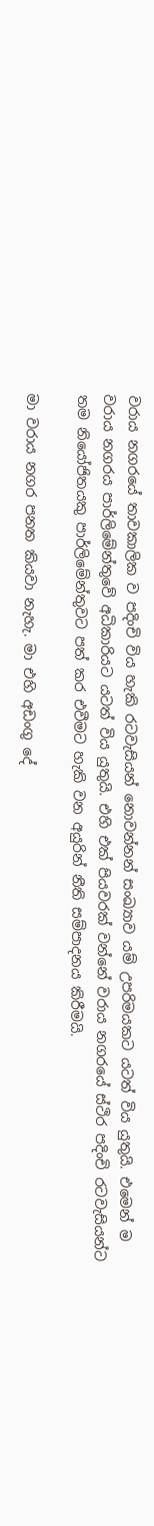වරාය නගරයේ තාවකාලික ව පදිංචි විය හැකි රටවැසියන් නොවන්නන් සංඛ්‍යාව යම් උපරිමයකට යටත් විය යුතුයි. එමෙන් ම වරාය නගරය පාර්ලිමේන්තුවේ අධිකාරියට යටත් විය යුතුයි. එහි එක් පියවරක් වන්නේ වරාය නගරයේ ස්ථිර පදිංචි රටවැසියන්ට තම නියෝජිතයකු පාර්ලිමේන්තුවට පත් කර එවීමට හැකි වන අයුරින් නීති සම්පාදනය කිරීමයි.

මා වරාය නගර පනත කියවා නැහැ. මා එහි අඩංගු දේ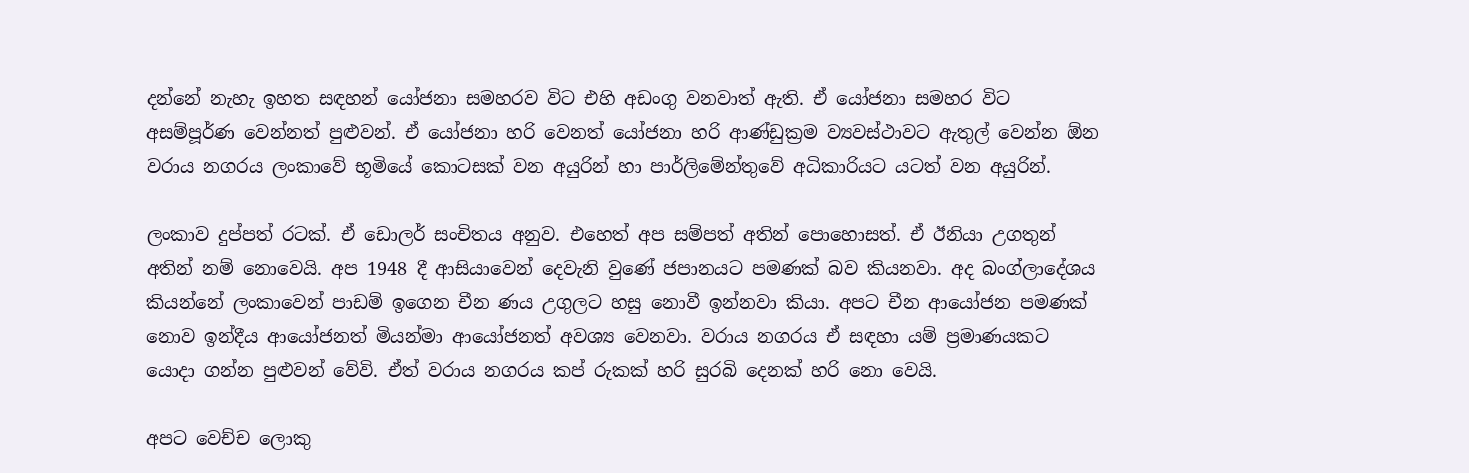දන්නේ නැහැ ඉහත සඳහන් යෝජනා සමහරව විට එහි අඩංගු වනවාත් ඇති. ඒ යෝජනා සමහර විට අසම්පූර්ණ වෙන්නත් පුළුවන්. ඒ යෝජනා හරි වෙනත් යෝජනා හරි ආණ්ඩුක්‍රම ව්‍යවස්ථාවට ඇතුල් වෙන්න ඕන වරාය නගරය ලංකාවේ භූමියේ කොටසක් වන අයුරින් හා පාර්ලිමේන්තුවේ අධිකාරියට යටත් වන අයුරින්.

ලංකාව දුප්පත් රටක්. ඒ ඩොලර් සංචිතය අනුව. එහෙත් අප සම්පත් අතින් පොහොසත්. ඒ ඊනියා උගතුන් අතින් නම් නොවෙයි. අප 1948 දී ආසියාවෙන් දෙවැනි වුණේ ජපානයට පමණක් බව කියනවා. අද බංග්ලාදේශය කියන්නේ ලංකාවෙන් පාඩම් ඉගෙන චීන ණය උගුලට හසු නොවී ඉන්නවා කියා. අපට චීන ආයෝජන පමණක් නොව ඉන්දීය ආයෝජනත් මියන්මා ආයෝජනත් අවශ්‍ය වෙනවා. වරාය නගරය ඒ සඳහා යම් ප්‍රමාණයකට යොදා ගන්න පුළුවන් වේවි. ඒත් වරාය නගරය කප් රුකක් හරි සුරබි දෙනක් හරි නො වෙයි.

අපට වෙච්ච ලොකු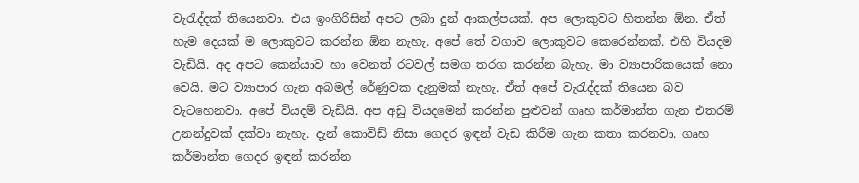වැරැද්දක් තියෙනවා. එය ඉංගිරිසින් අපට ලබා දුන් ආකල්පයක්. අප ලොකුවට හිතන්න ඕන. ඒත් හැම දෙයක් ම ලොකුවට කරන්න ඕන නැහැ. අපේ තේ වගාව ලොකුවට කෙරෙන්නක්. එහි වියදම වැඩියි. අද අපට කෙන්යාව හා වෙනත් රටවල් සමග තරග කරන්න බැහැ. මා ව්‍යාපාරිකයෙක් නො වෙයි. මට ව්‍යාපාර ගැන අබමල් රේණුවක දැනුමක් නැහැ. ඒත් අපේ වැරැද්දක් තියෙන බව වැටහෙනවා. අපේ වියදම් වැඩියි. අප අඩු වියදමෙන් කරන්න පුළුවන් ගෘහ කර්මාන්ත ගැන එතරම් උනන්දුවක් දක්වා නැහැ. දැන් කොවිඩ් නිසා ගෙදර ඉඳන් වැඩ කිරීම ගැන කතා කරනවා. ගෘහ කර්මාන්ත ගෙදර ඉඳන් කරන්න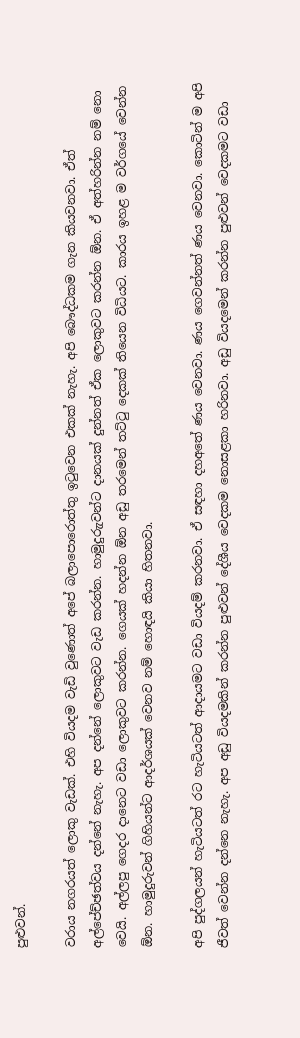පුළුවන්.

වරාය නගරයත් ලොකු වැඩක්. එහි වියදම වැඩි වුණොත් අපේ බලාපොරොත්තු ඉටුවෙන එකක් නැහැ. අපි බෞද්ධකම ගැන කියවනවා. ඒත් අල්පේච්ඡත්වය දන්නේ නැහැ. අප දන්නේ ලොකුවට වැඩ කරන්න. හාමුදුරුැවන්ට දානයක් දුන්නත් ඒක ලොකුවට කරන්න ඕන. ඒ අත්හරින්න නම් නො වෙයි. අල්ලපු ගෙදර දානෙට වඩා ලොකුවට කරන්න. ගෙයක් හදන්න ඕන අඩු තරමෙන් තට්ටු දෙකක් තියෙන විධියට. කාරය ඉහළ ම වර්ගයේ වෙන්න ඕන. හාමුදුරුවන් ගිහියන්ට ආදර්ශයක් වෙනව නම් හොඳයි කියා හිතනවා.

අපි පුද්ගලයන් හැටියටත් රට හැටියටත් ආදායමට වඩා වියදම් කරනවා. ඒ සඳහා දහඅතේ ණය වෙනවා. ණය ගෙවන්නත් ණය වෙනවා. කොටින් ම අපි ජීවත් වෙන්න දන්නෙ නැහැ. අප අඩු වියදමකින් කරන්න පුළුවන් දේශීය වෙදකම නොසළකා හරිනවා. අඩු වියදමෙන් කරන්න පුළුවන් වෙදකමට වඩා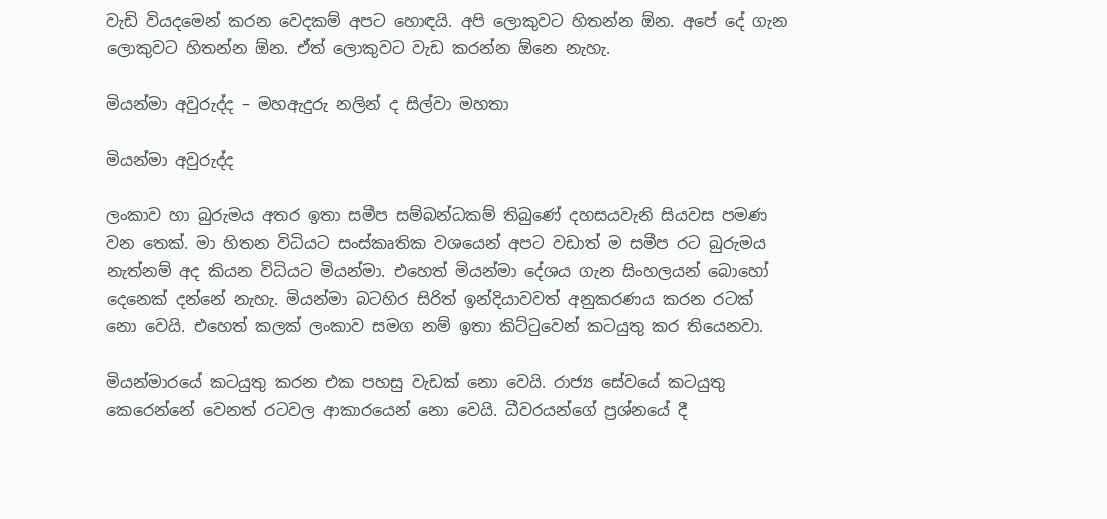වැඩි වියදමෙන් කරන වෙදකම් අපට හොඳයි. අපි ලොකුවට හිතන්න ඕන. අපේ දේ ගැන ලොකුවට හිතන්න ඕන. ඒත් ලොකුවට වැඩ කරන්න ඕනෙ නැහැ.

මියන්මා අවුරුද්ද – මහඇදුරු නලින් ද සිල්වා මහතා

මියන්මා අවුරුද්ද

ලංකාව හා බුරුමය අතර ඉතා සමීප සම්බන්ධකම් තිබුණේ දහසයවැනි සියවස පමණ වන තෙක්. මා හිතන විධියට සංස්කෘතික වශයෙන් අපට වඩාත් ම සමීප රට බුරුමය නැත්නම් අද කියන විධියට මියන්මා. එහෙත් මියන්මා දේශය ගැන සිංහලයන් බොහෝ දෙනෙක් දන්නේ නැහැ. මියන්මා බටහිර සිරිත් ඉන්දියාවවත් අනුකරණය කරන රටක් නො වෙයි. එහෙත් කලක් ලංකාව සමග නම් ඉතා කිට්ටුවෙන් කටයුතු කර තියෙනවා.

මියන්මාරයේ කටයුතු කරන එක පහසු වැඩක් නො වෙයි. රාජ්‍ය සේවයේ කටයුතු කෙරෙන්නේ වෙනත් රටවල ආකාරයෙන් නො වෙයි. ධීවරයන්ගේ ප්‍රශ්නයේ දී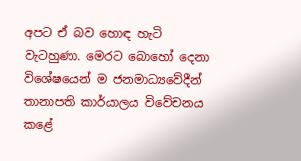අපට ඒ බව හොඳ හැටි වැටහුණා. මෙරට බොහෝ දෙනා විශේෂයෙන් ම ජනමාධ්‍යවේදීන් තානාපති කාර්යාලය විවේචනය කළේ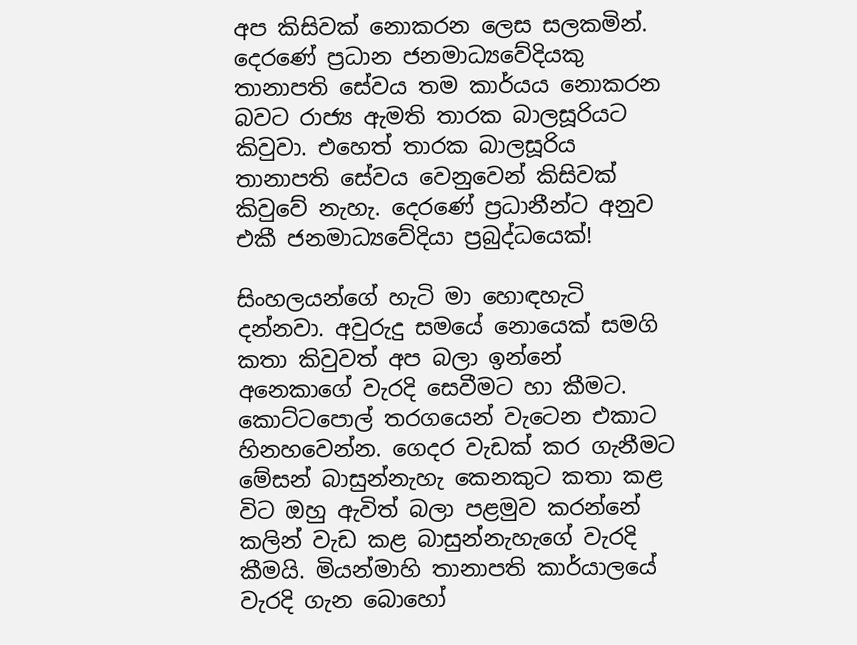අප කිසිවක් නොකරන ලෙස සලකමින්. දෙරණේ ප්‍රධාන ජනමාධ්‍යවේදියකු තානාපති සේවය තම කාර්යය නොකරන බවට රාජ්‍ය ඇමති තාරක බාලසූරියට කිවුවා. එහෙත් තාරක බාලසූරිය තානාපති සේවය වෙනුවෙන් කිසිවක් කිවුවේ නැහැ. දෙරණේ ප්‍රධානීන්ට අනුව එකී ජනමාධ්‍යවේදියා ප්‍රබුද්ධයෙක්!

සිංහලයන්ගේ හැටි මා හොඳහැටි දන්නවා. අවුරුදු සමයේ නොයෙක් සමගි කතා කිවුවත් අප බලා ඉන්නේ අනෙකාගේ වැරදි සෙවීමට හා කීමට. කොට්ටපොල් තරගයෙන් වැටෙන එකාට හිනහවෙන්න. ගෙදර වැඩක් කර ගැනීමට මේසන් බාසුන්නැහැ කෙනකුට කතා කළ විට ඔහු ඇවිත් බලා පළමුව කරන්නේ කලින් වැඩ කළ බාසුන්නැහැගේ වැරදි කීමයි. මියන්මාහි තානාපති කාර්යාලයේ වැරදි ගැන බොහෝ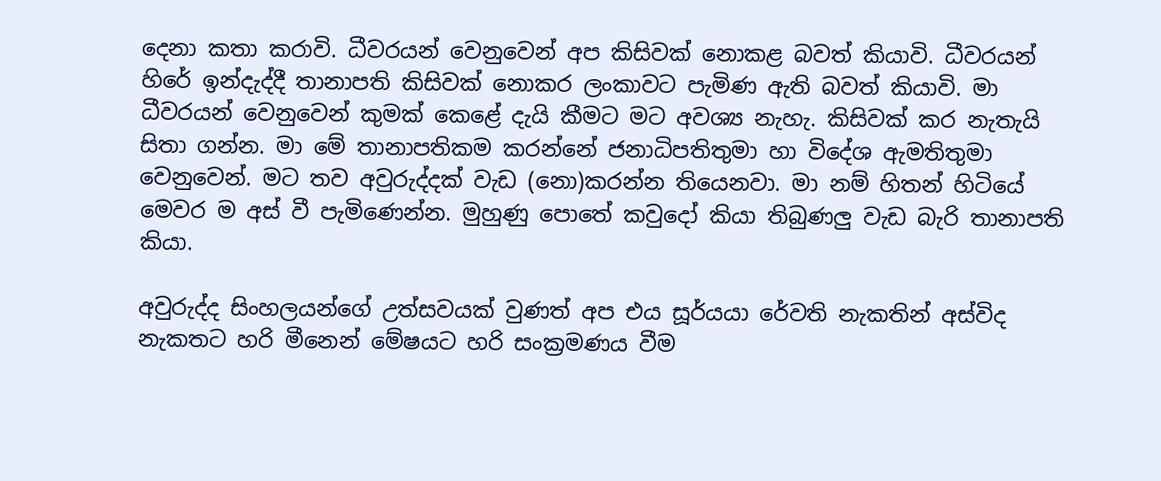දෙනා කතා කරාවි. ධීවරයන් වෙනුවෙන් අප කිසිවක් නොකළ බවත් කියාවි. ධීවරයන් හිරේ ඉන්දැද්දී තානාපති කිසිවක් නොකර ලංකාවට පැමිණ ඇති බවත් කියාවි. මා ධීවරයන් වෙනුවෙන් කුමක් කෙළේ දැයි කීමට මට අවශ්‍ය නැහැ. කිසිවක් කර නැතැයි සිතා ගන්න. මා මේ තානාපතිකම කරන්නේ ජනාධිපතිතුමා හා විදේශ ඇමතිතුමා වෙනුවෙන්. මට තව අවුරුද්දක් වැඩ (නො)කරන්න තියෙනවා. මා නම් හිතන් හිටියේ මෙවර ම අස් වී පැමිණෙන්න. මුහුණු පොතේ කවුදෝ කියා තිබුණලු වැඩ බැරි තානාපති කියා.

අවුරුද්ද සිංහලයන්ගේ උත්සවයක් වුණත් අප එය සූර්යයා රේවති නැකතින් අස්විද නැකතට හරි මීනෙන් මේෂයට හරි සංක්‍රමණය වීම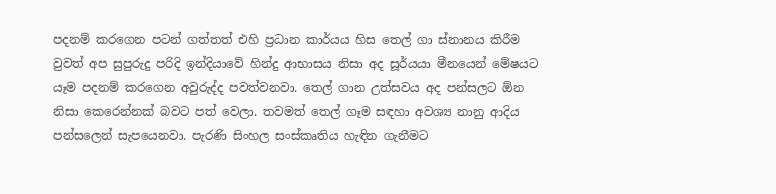පදනම් කරගෙන පටන් ගත්තත් එහි ප්‍රධාන කාර්යය හිස තෙල් ගා ස්නානය කිරීම වුවත් අප සුපුරුදු පරිදි ඉන්දියාවේ හින්දු ආභාසය නිසා අද සූර්යයා මීනයෙන් මේෂයට යෑම පදනම් කරගෙන අවුරුද්ද පවත්වනවා. තෙල් ගාන උත්සවය අද පන්සලට ඕන නිසා කෙරෙන්නක් බවට පත් වෙලා. තවමත් තෙල් ගෑම සඳහා අවශ්‍ය නානු ආදිය පන්සලෙන් සැපයෙනවා. පැරණි සිංහල සංස්කෘතිය හැඳින ගැනීමට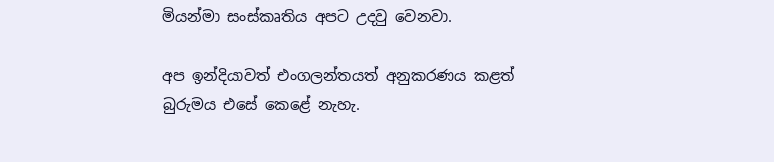මියන්මා සංස්කෘතිය අපට උදවු වෙනවා.

අප ඉන්දියාවත් එංගලන්තයත් අනුකරණය කළත් බුරුමය එසේ කෙළේ නැහැ.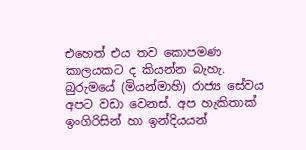එහෙත් එය තව කොපමණ කාලයකට ද කියන්න බැහැ. බුරුමයේ (මියන්මාහි) රාජ්‍ය සේවය අපට වඩා වෙනස්. අප හැකිතාක් ඉංගිරිසින් හා ඉන්දියයන්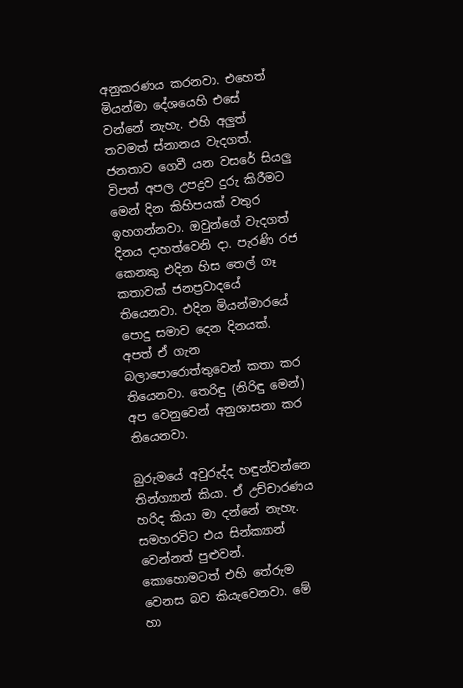අනුකරණය කරනවා. එහෙත් මියන්මා දේශයෙහි එසේ වන්නේ නැහැ. එහි අලුත් තවමත් ස්නානය වැදගත්. ජනතාව ගෙවී යන වසරේ සියලු විපත් අපල උපද්‍රව දුරු කිරීමට මෙන් දින කිහිපයක් වතුර ඉහගන්නවා. ඔවුන්ගේ වැදගත් දිනය දාහත්වෙනි දා. පැරණි රජ කෙනකු එදින හිස තෙල් ගෑ කතාවක් ජනප්‍රවාදයේ තියෙනවා. එදින මියන්මාරයේ පොදු සමාව දෙන දිනයක්. අපත් ඒ ගැන බලාපොරොත්තුවෙන් කතා කර තියෙනවා. තෙරිඳු (නිරිඳු මෙන්) අප වෙනුවෙන් අනුශාසනා කර තියෙනවා.

බුරුමයේ අවුරුද්ද හඳුන්වන්නෙ තින්ග්‍යාන් කියා. ඒ උච්චාරණය හරිද කියා මා දන්නේ නැහැ. සමහරවිට එය සින්ක්‍යාන් වෙන්නත් පුළුවන්. කොහොමටත් එහි තේරුම වෙනස බව කියැවෙනවා. මේ හා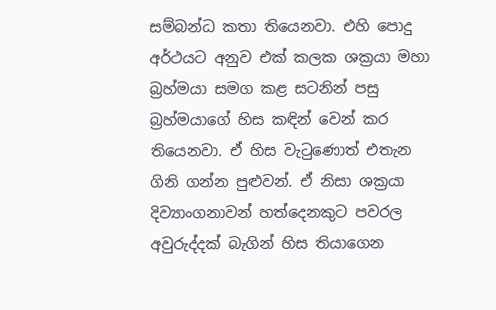සම්බන්ධ කතා තියෙනවා. එහි පොදු අර්ථයට අනුව එක් කලක ශක්‍රයා මහා බ්‍රහ්මයා සමග කළ සටනින් පසු බ්‍රහ්මයාගේ හිස කඳින් වෙන් කර තියෙනවා. ඒ හිස වැටුණොත් එතැන ගිනි ගන්න පුළුවන්. ඒ නිසා ශක්‍රයා දිව්‍යාංගනාවන් හත්දෙනකුට පවරල අවුරුද්දක් බැගින් හිස තියාගෙන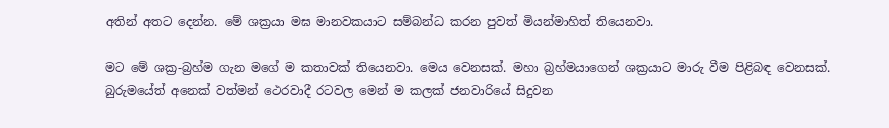අතින් අතට දෙන්න. මේ ශක්‍රයා මඝ මානවකයාට සම්බන්ධ කරන පුවත් මියන්මාහිත් තියෙනවා.

මට මේ ශක්‍ර-බ්‍රහ්ම ගැන මගේ ම කතාවක් තියෙනවා. මෙය වෙනසක්. මහා බ්‍රහ්මයාගෙන් ශක්‍රයාට මාරු වීම පිළිබඳ වෙනසක්. බුරුමයේත් අනෙක් වත්මන් ථෙරවාදී රටවල මෙන් ම කලක් ජනවාරියේ සිදුවන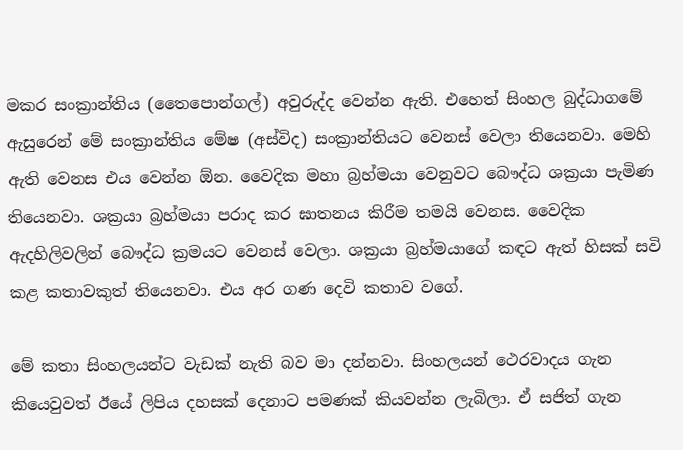මකර සංක්‍රාන්තිය (තෛපොන්ගල්) අවුරුද්ද වෙන්න ඇති. එහෙත් සිංහල බුද්ධාගමේ ඇසුරෙන් මේ සංක්‍රාන්තිය මේෂ (අස්විද) සංක්‍රාන්තියට වෙනස් වෙලා තියෙනවා. මෙහි ඇති වෙනස එය වෙන්න ඕන. වෛදික මහා බ්‍රහ්මයා වෙනුවට බෞද්ධ ශක්‍රයා පැමිණ තියෙනවා. ශක්‍රයා බ්‍රහ්මයා පරාද කර ඝාතනය කිරීම තමයි වෙනස. වෛදික ඇදහිලිවලින් බෞද්ධ ක්‍රමයට වෙනස් වෙලා. ශක්‍රයා බ්‍රහ්මයාගේ කඳට ඇත් හිසක් සවි කළ කතාවකුත් තියෙනවා. එය අර ගණ දෙවි කතාව වගේ.

මේ කතා සිංහලයන්ට වැඩක් නැති බව මා දන්නවා. සිංහලයන් ථෙරවාදය ගැන කියෙවුවත් ඊයේ ලිපිය දහසක් දෙනාට පමණක් කියවන්න ලැබිලා. ඒ සජිත් ගැන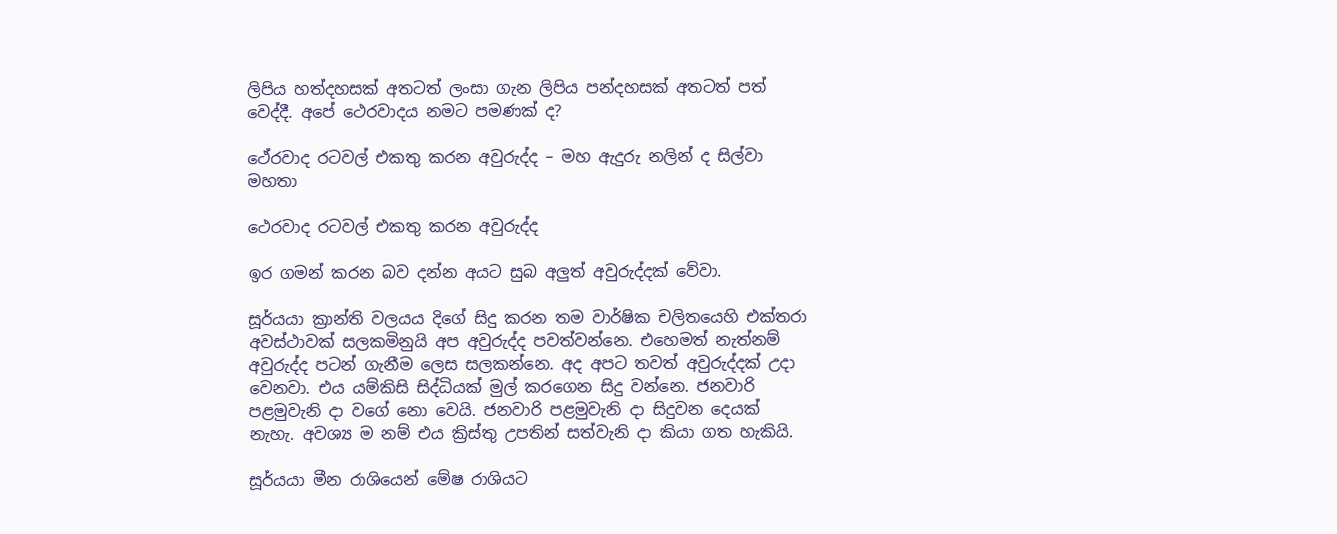ලිපිය හත්දහසක් අතටත් ලංසා ගැන ලිපිය පන්දහසක් අතටත් පත් වෙද්දී. අපේ ථෙරවාදය නමට පමණක් ද?

ථේරවාද රටවල් එකතු කරන අවුරුද්ද – මහ ඇදුරු නලින් ද සිල්වා මහතා

ථෙරවාද රටවල් එකතු කරන අවුරුද්ද

ඉර ගමන් කරන බව දන්න අයට සුබ අලුත් අවුරුද්දක් වේවා.

සූර්යයා ක්‍රාන්ති වලයය දිගේ සිදු කරන තම වාර්ෂික චලිතයෙහි එක්තරා අවස්ථාවක් සලකමිනුයි අප අවුරුද්ද පවත්වන්නෙ. එහෙමත් නැත්නම් අවුරුද්ද පටන් ගැනීම ලෙස සලකන්නෙ. අද අපට තවත් අවුරුද්දක් උදා වෙනවා. එය යම්කිසි සිද්ධියක් මුල් කරගෙන සිදු වන්නෙ. ජනවාරි පළමුවැනි දා වගේ නො වෙයි. ජනවාරි පළමුවැනි දා සිදුවන දෙයක් නැහැ. අවශ්‍ය ම නම් එය ක්‍රිස්තු උපතින් සත්වැනි දා කියා ගත හැකියි.

සූර්යයා මීන රාශියෙන් මේෂ රාශියට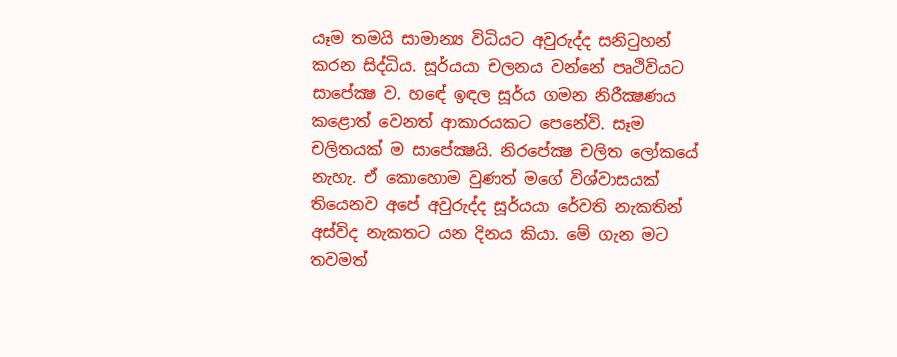යෑම තමයි සාමාන්‍ය විධියට අවුරුද්ද සනිටුහන් කරන සිද්ධිය. සූර්යයා චලනය වන්නේ පෘථිවියට සාපේක්‍ෂ ව. හඳේ ඉඳල සූර්ය ගමන නිරීක්‍ෂණය කළොත් වෙනත් ආකාරයකට පෙනේවි. සෑම චලිතයක් ම සාපේක්‍ෂයි. නිරපේක්‍ෂ චලිත ලෝකයේ නැහැ. ඒ කොහොම වුණත් මගේ විශ්වාසයක් තියෙනව අපේ අවුරුද්ද සූර්යයා රේවති නැකතින් අස්විද නැකතට යන දිනය කියා. මේ ගැන මට තවමත්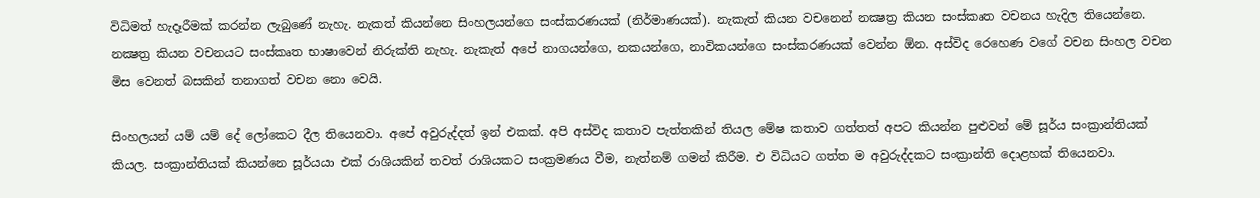විධිමත් හැදෑරීමක් කරන්න ලැබුණේ නැහැ. නැකත් කියන්නෙ සිංහලයන්ගෙ සංස්කරණයක් (නිර්මාණයක්). නැකැත් කියන වචනෙන් නක්‍ෂත්‍ර කියන සංස්කෘත වචනය හැදිල තියෙන්නෙ. නක්‍ෂත්‍ර කියන වචනයට සංස්කෘත භාෂාවෙන් නිරුක්ති නැහැ. නැකැත් අපේ නාගයන්ගෙ, නකයන්ගෙ, නාවිකයන්ගෙ සංස්කරණයක් වෙන්න ඕන. අස්විද රෙහෙණ වගේ වචන සිංහල වචන මිස වෙනත් බසකින් තනාගත් වචන නො වෙයි.

සිංහලයන් යම් යම් දේ ලෝකෙට දීල තියෙනවා. අපේ අවුරුද්දත් ඉන් එකක්. අපි අස්විද කතාව පැත්තකින් තියල මේෂ කතාව ගත්තත් අපට කියන්න පුළුවන් මේ සූර්ය සංක්‍රාන්තියක් කියල. සංක්‍රාන්තියක් කියන්නෙ සූර්යයා එක් රාශියකින් තවත් රාශියකට සංක්‍රමණය වීම, නැත්නම් ගමන් කිරීම. එ විධියට ගත්ත ම අවුරුද්දකට සංක්‍රාන්ති දොළහක් තියෙනවා.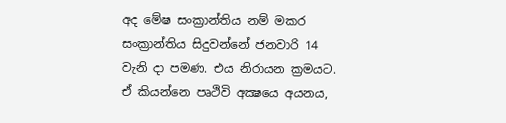අද මේෂ සංක්‍රාන්තිය නම් මකර සංක්‍රාන්තිය සිදුවන්නේ ජනවාරි 14 වැනි දා පමණ. එය නිරායන ක්‍රමයට. ඒ කියන්නෙ පෘථිවි අක්‍ෂයෙ අයනය,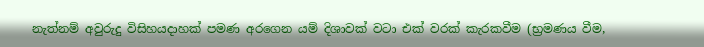නැත්නම් අවුරුදු විසිහයදාහක් පමණ අරගෙන යම් දිශාවක් වටා එක් වරක් කැරකවීම (භ්‍රමණය වීම,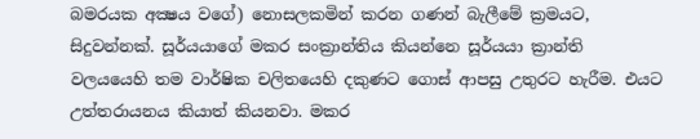බමරයක අක්‍ෂය වගේ) නොසලකමින් කරන ගණන් බැලීමේ ක්‍රමයට, සිදුවන්නක්. සූර්යයාගේ මකර සංක්‍රාන්තිය කියන්නෙ සූර්යයා ක්‍රාන්ති වලයයෙහි තම වාර්ෂික චලිතයෙහි දකුණට ගොස් ආපසු උතුරට හැරීම. එයට උත්තරායනය කියාත් කියනවා. මකර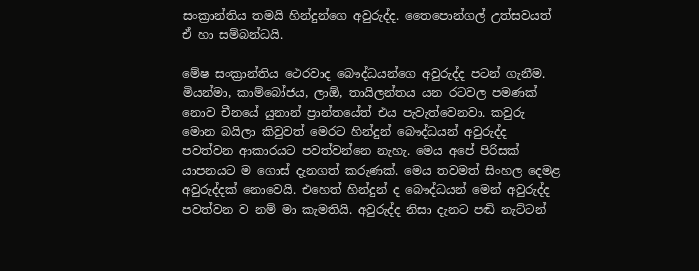සංක්‍රාන්තිය තමයි හින්දුන්ගෙ අවුරුද්ද. තෛපොන්ගල් උත්සවයත් ඒ හා සම්බන්ධයි.

මේෂ සංක්‍රාන්තිය ථෙරවාද බෞද්ධයන්ගෙ අවුරුද්ද පටන් ගැනීම. මියන්මා, කාම්බෝජය, ලාඕ, තායිලන්තය යන රටවල පමණක් නොව චීනයේ යුනාන් ප්‍රාන්තයේත් එය පැවැත්වෙනවා. කවුරු මොන බයිලා කිවුවත් මෙරට හින්දුන් බෞද්ධයන් අවුරුද්ද පවත්වන ආකාරයට පවත්වන්නෙ නැහැ. මෙය අපේ පිරිසක් යාපනයට ම ගොස් දැනගත් කරුණක්. මෙය තවමත් සිංහල දෙමළ අවුරුද්දක් නොවෙයි. එහෙත් හින්දුන් ද බෞද්ධයන් මෙන් අවුරුද්ද පවත්වන ව නම් මා කැමතියි. අවුරුද්ද නිසා දැනට පඬි නැට්ටන්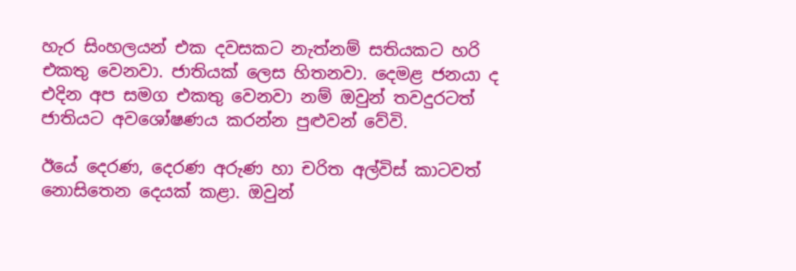හැර සිංහලයන් එක දවසකට නැත්නම් සතියකට හරි එකතු වෙනවා. ජාතියක් ලෙස හිතනවා. දෙමළ ජනයා ද එදින අප සමග එකතු වෙනවා නම් ඔවුන් තවදුරටත් ජාතියට අවශෝෂණය කරන්න පුළුවන් වේවි.

ඊයේ දෙරණ, දෙරණ අරුණ හා චරිත අල්විස් කාටවත් නොසිතෙන දෙයක් කළා. ඔවුන්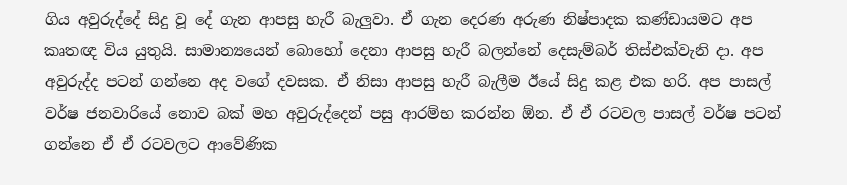ගිය අවුරුද්දේ සිදු වූ දේ ගැන ආපසු හැරී බැලුවා. ඒ ගැන දෙරණ අරුණ නිෂ්පාදක කණ්ඩායමට අප කෘතඥ විය යුතුයි. සාමාන්‍යයෙන් බොහෝ දෙනා ආපසු හැරී බලන්නේ දෙසැම්බර් තිස්එක්වැනි දා. අප අවුරුද්ද පටන් ගන්නෙ අද වගේ දවසක. ඒ නිසා ආපසු හැරී බැලීම ඊයේ සිදු කළ එක හරි. අප පාසල් වර්ෂ ජනවාරියේ නොව බක් මහ අවුරුද්දෙන් පසු ආරම්භ කරන්න ඕන. ඒ ඒ රටවල පාසල් වර්ෂ පටන් ගන්නෙ ඒ ඒ රටවලට ආවේණික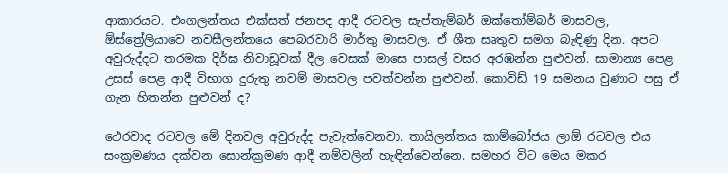ආකාරයට. එංගලන්තය එක්සත් ජනපද ආදී රටවල සැප්තැම්බර් ඔක්තෝම්බර් මාසවල, ඕස්ත්‍රේලියාවෙ නවසීලන්තයෙ පෙබරවාරි මාර්තු මාසවල. ඒ ශීත සෘතුව සමග බැඳිණු දින. අපට අවුරුද්දට තරමක දිර්ඝ නිවාඩූවක් දීල වෙසක් මාසෙ පාසල් වසර අරඹන්න පුළුවන්. සාමාන්‍ය පෙළ උසස් පෙළ ආදී විභාග දුරුතු නවම් මාසවල පවත්වන්න පුළුවන්. කොවිඩ් 19 සමනය වුණාට පසු ඒ ගැන හිතන්න පුළුවන් ද?

ථෙරවාද රටවල මේ දිනවල අවුරුද්ද පැවැත්වෙනවා. තායිලන්තය කාම්බෝජය ලාඕ රටවල එය සංක්‍රමණය දක්වන සොන්ක්‍රමණ ආදී නම්වලින් හැඳින්වෙන්නෙ. සමහර විට මෙය මකර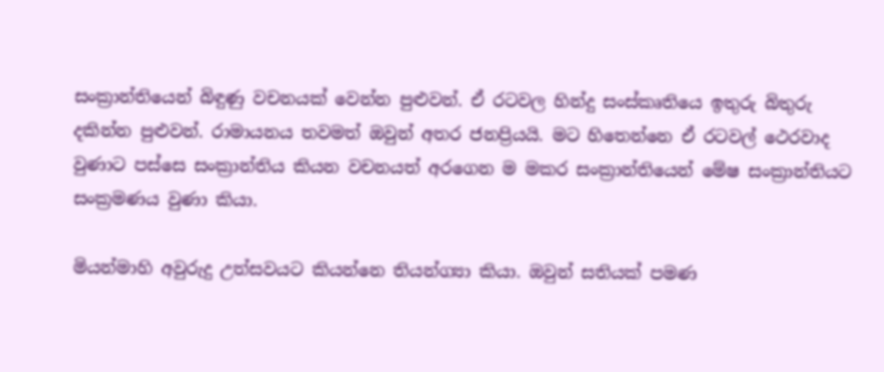සංක්‍රාන්තියෙන් බිඳුණු වචනයක් වෙන්න පුළුවන්. ඒ රටවල හින්දු සංස්කෘතියෙ ඉතුරු බිතුරු දකින්න පුළුවන්. රාමායනය තවමත් ඔවුන් අතර ජනප්‍රියයි. මට හිතෙන්නෙ ඒ රටවල් ථෙරවාද වුණාට පස්සෙ සංක්‍රාන්තිය කියන වචනයත් අරගෙන ම මකර සංක්‍රාන්තියෙන් මේෂ සංක්‍රාන්තියට සංක්‍රමණය වුණා කියා.

මියන්මාහි අවුරුදු උත්සවයට කියන්නෙ තියන්ග්‍යා කියා. ඔවුන් සතියක් පමණ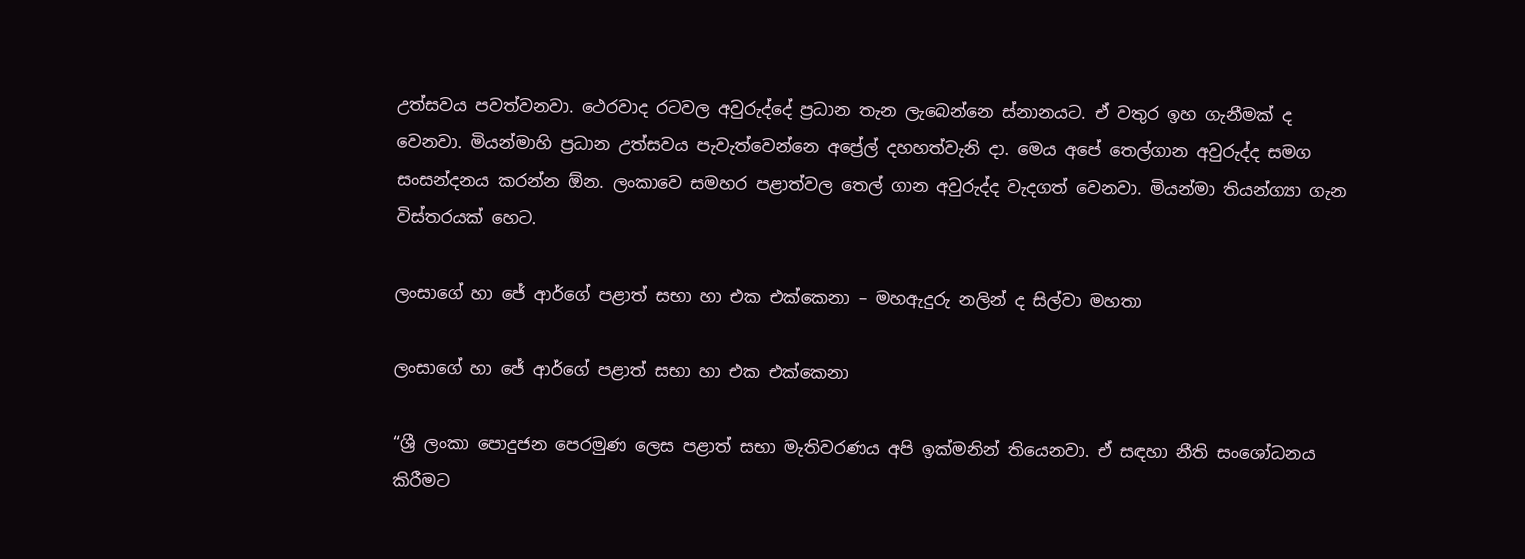උත්සවය පවත්වනවා. ථෙරවාද රටවල අවුරුද්දේ ප්‍රධාන තැන ලැබෙන්නෙ ස්නානයට. ඒ වතුර ඉහ ගැනීමක් ද වෙනවා. මියන්මාහි ප්‍රධාන උත්සවය පැවැත්වෙන්නෙ අප්‍රේල් දහහත්වැනි දා. මෙය අපේ තෙල්ගාන අවුරුද්ද සමග සංසන්දනය කරන්න ඕන. ලංකාවෙ සමහර පළාත්වල තෙල් ගාන අවුරුද්ද වැදගත් වෙනවා. මියන්මා තියන්ග්‍යා ගැන විස්තරයක් හෙට.

ලංසාගේ හා ජේ ආර්ගේ පළාත් සභා හා එක එක්කෙනා – මහඇදුරු නලින් ද සිල්වා මහතා

ලංසාගේ හා ජේ ආර්ගේ පළාත් සභා හා එක එක්කෙනා

“ශ්‍රී ලංකා පොදුජන පෙරමුණ ලෙස පළාත් සභා මැතිවරණය අපි ඉක්මනින් තියෙනවා. ඒ සඳහා නීති සංශෝධනය කිරීමට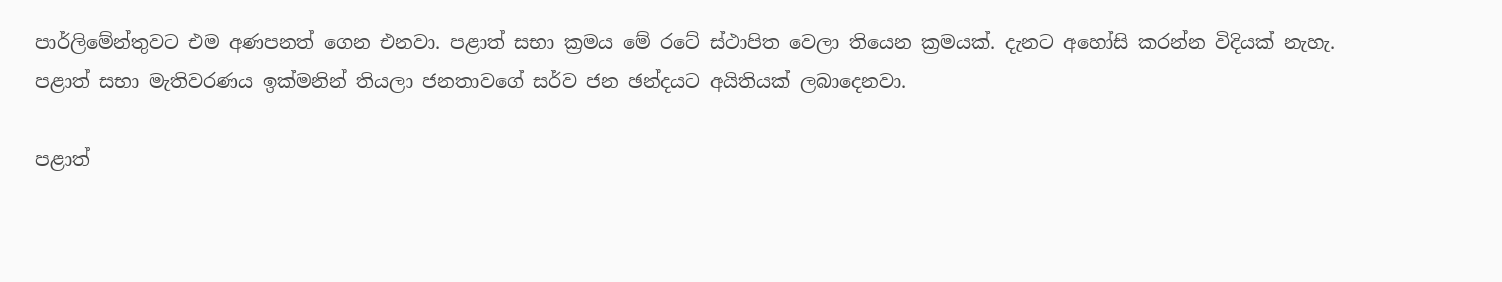පාර්ලිමේන්තුවට එම අණපනත් ගෙන එනවා. පළාත් සභා ක්‍රමය මේ රටේ ස්ථාපිත වෙලා තියෙන ක්‍රමයක්. දැනට අහෝසි කරන්න විදියක් නැහැ. පළාත් සභා මැතිවරණය ඉක්මනින් තියලා ජනතාවගේ සර්ව ජන ඡන්දයට අයිතියක් ලබාදෙනවා.

පළාත්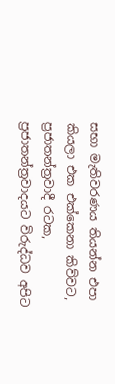සභා මැතිවරණය තියන්න එපා කියලා එක එක්කෙනා කිව්වට, ප්‍රජාතන්ත්‍රවාදී රටක, ප්‍රජාතන්ත්‍රවාදයට විරුද්ධව අපිට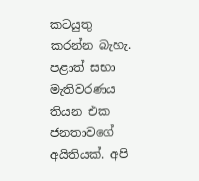කටයුතු කරන්න බැහැ. පළාත් සභා මැතිවරණය තියන එක ජනතාවගේ අයිතියක්. අපි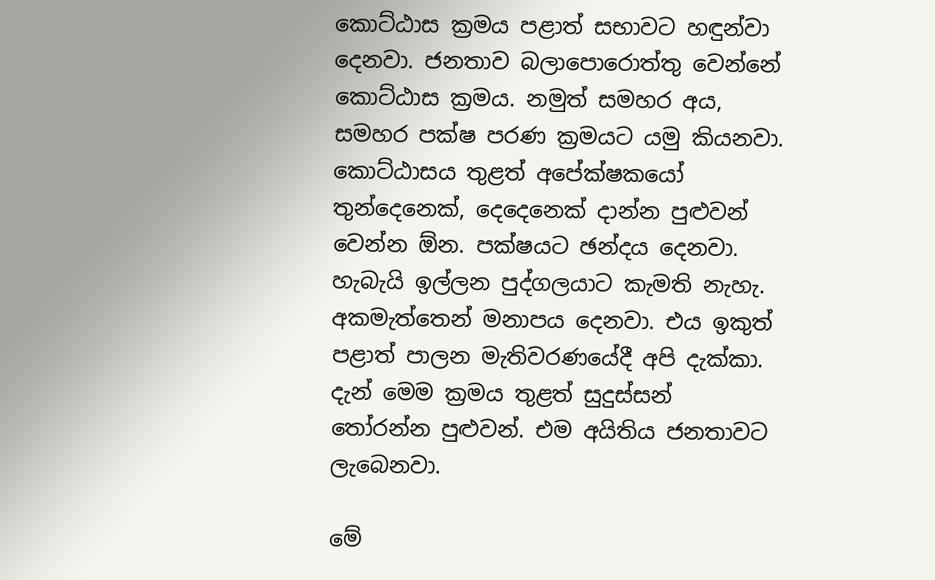කොට්ඨාස ක්‍රමය පළාත් සභාවට හඳුන්වා දෙනවා. ජනතාව බලාපොරොත්තු වෙන්නේ කොට්ඨාස ක්‍රමය. නමුත් සමහර අය, සමහර පක්ෂ පරණ ක්‍රමයට යමු කියනවා. කොට්ඨාසය තුළත් අපේක්ෂකයෝ තුන්දෙනෙක්, දෙදෙනෙක් දාන්න පුළුවන් වෙන්න ඕන. පක්ෂයට ඡන්දය දෙනවා. හැබැයි ඉල්ලන පුද්ගලයාට කැමති නැහැ. අකමැත්තෙන් මනාපය දෙනවා. එය ඉකුත් පළාත් පාලන මැතිවරණයේදී අපි දැක්කා. දැන් මෙම ක්‍රමය තුළත් සුදුස්සන් තෝරන්න පුළුවන්. එම අයිතිය ජනතාවට ලැබෙනවා.

මේ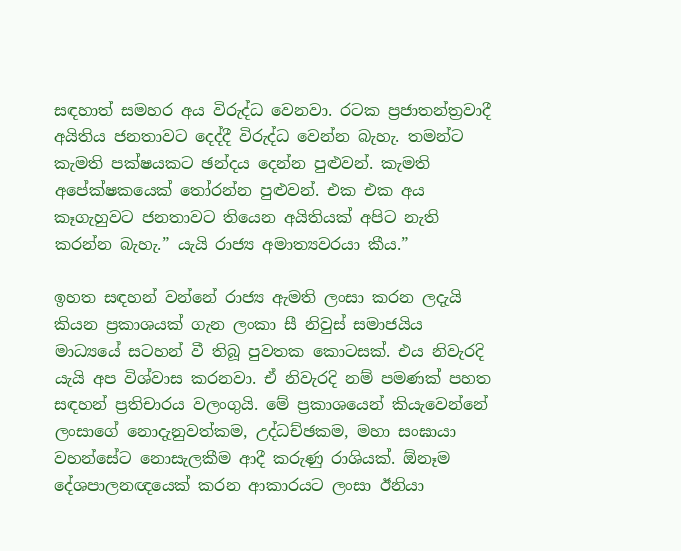සඳහාත් සමහර අය විරුද්ධ වෙනවා. රටක ප්‍රජාතන්ත්‍රවාදී අයිතිය ජනතාවට දෙද්දී විරුද්ධ වෙන්න බැහැ. තමන්ට කැමති පක්ෂයකට ඡන්දය දෙන්න පුළුවන්. කැමති අපේක්ෂකයෙක් තෝරන්න පුළුවන්. එක එක අය කෑගැහුවට ජනතාවට තියෙන අයිතියක් අපිට නැති කරන්න බැහැ.” යැයි රාජ්‍ය අමාත්‍යවරයා කීය.”

ඉහත සඳහන් වන්නේ රාජ්‍ය ඇමති ලංසා කරන ලදැයි කියන ප්‍රකාශයක් ගැන ලංකා සී නිවුස් සමාජයිය මාධ්‍යයේ සටහන් වී තිබූ පුවතක කොටසක්. එය නිවැරදි යැයි අප විශ්වාස කරනවා. ඒ නිවැරදි නම් පමණක් පහත සඳහන් ප්‍රතිචාරය වලංගුයි. මේ ප්‍රකාශයෙන් කියැවෙන්නේ ලංසාගේ නොදැනුවත්කම, උද්ධච්ඡකම, මහා සංඝායා වහන්සේට නොසැලකීම ආදී කරුණු රාශියක්. ඕනෑම දේශපාලනඥයෙක් කරන ආකාරයට ලංසා ඊනියා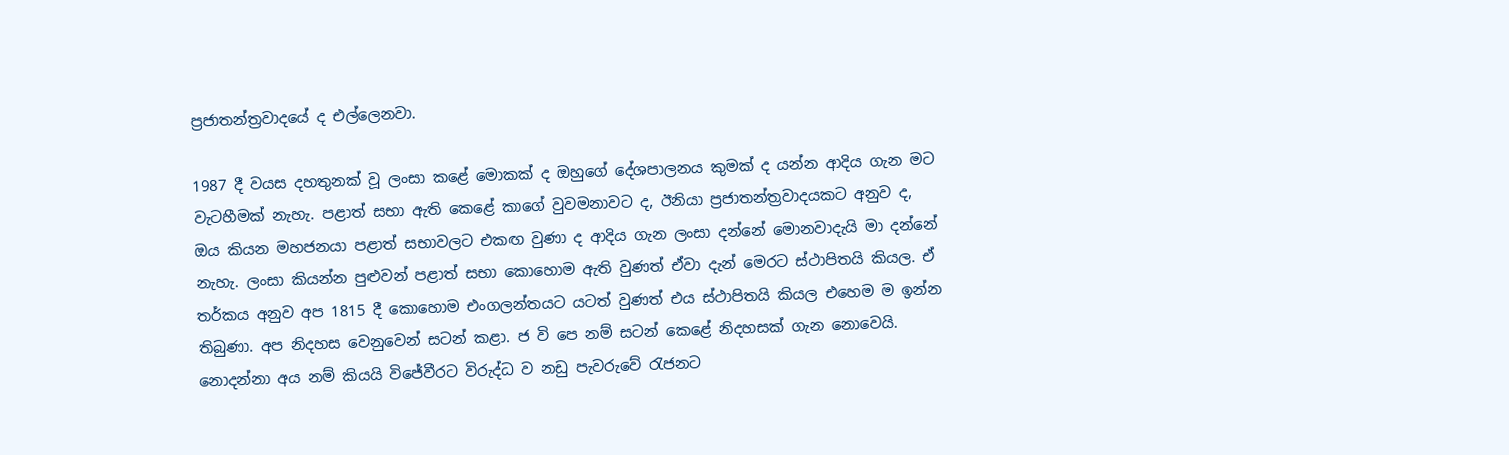ප්‍රජාතන්ත්‍රවාදයේ ද එල්ලෙනවා.

1987 දී වයස දහතුනක් වූ ලංසා කළේ මොකක් ද ඔහුගේ දේශපාලනය කුමක් ද යන්න ආදිය ගැන මට වැටහීමක් නැහැ. පළාත් සභා ඇති කෙළේ කාගේ වුවමනාවට ද, ඊනියා ප්‍රජාතන්ත්‍රවාදයකට අනුව ද, ඔය කියන මහජනයා පළාත් සභාවලට එකඟ වුණා ද ආදිය ගැන ලංසා දන්නේ මොනවාදැයි මා දන්නේ නැහැ. ලංසා කියන්න පුළුවන් පළාත් සභා කොහොම ඇති වුණත් ඒවා දැන් මෙරට ස්ථාපිතයි කියල. ඒ තර්කය අනුව අප 1815 දී කොහොම එංගලන්තයට යටත් වුණත් එය ස්ථාපිතයි කියල එහෙම ම ඉන්න තිබුණා. අප නිදහස වෙනුවෙන් සටන් කළා. ජ වි පෙ නම් සටන් කෙළේ නිදහසක් ගැන නොවෙයි. නොදන්නා අය නම් කියයි විජේවීරට විරුද්ධ ව නඩු පැවරුවේ රැජනට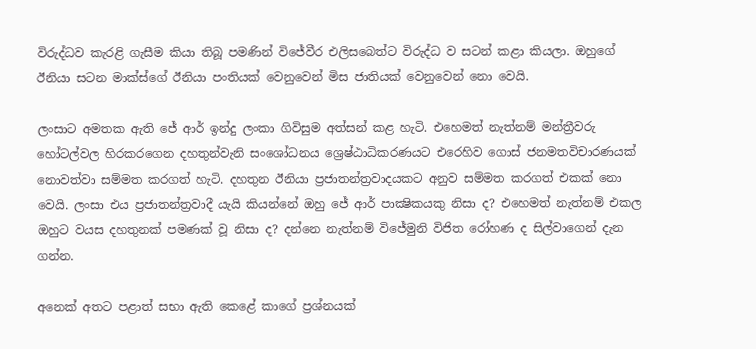විරුද්ධව කැරළි ගැසීම කියා තිබූ පමණින් විජේවීර එලිසබෙත්ට විරුද්ධ ව සටන් කළා කියලා. ඔහුගේ ඊනියා සටන මාක්ස්ගේ ඊනියා පංතියක් වෙනුවෙන් මිස ජාතියක් වෙනුවෙන් නො වෙයි.

ලංසාට අමතක ඇති ජේ ආර් ඉන්දු ලංකා ගිවිසුම අත්සන් කළ හැටි. එහෙමත් නැත්නම් මන්ත්‍රීවරු හෝටල්වල හිරකරගෙන දහතුන්වැනි සංශෝධනය ශ්‍රෙෂ්ඨාධිකරණයට එරෙහිව ගොස් ජනමතවිචාරණයක් නොවත්වා සම්මත කරගත් හැටි. දහතුන ඊනියා ප්‍රජාතන්ත්‍රවාදයකට අනුව සම්මත කරගත් එකක් නො වෙයි. ලංසා එය ප්‍රජාතන්ත්‍රවාදී යැයි කියන්නේ ඔහු ජේ ආර් පාක්‍ෂිකයකු නිසා ද? එහෙමත් නැත්නම් එකල ඔහුට වයස දහතුනක් පමණක් වූ නිසා ද? දන්නෙ නැත්නම් විජේමුනි විජිත රෝහණ ද සිල්වාගෙන් දැන ගන්න.

අනෙක් අතට පළාත් සභා ඇති කෙළේ කාගේ ප්‍රශ්නයක්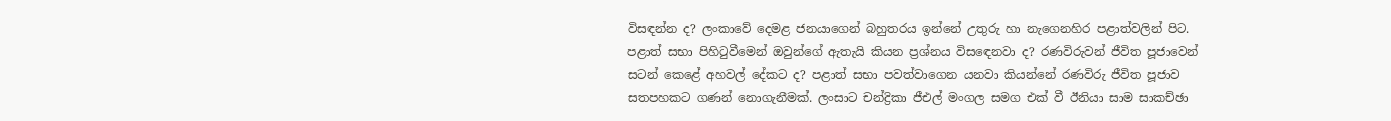විසඳන්න ද? ලංකාවේ දෙමළ ජනයාගෙන් බහුතරය ඉන්නේ උතුරු හා නැගෙනහිර පළාත්වලින් පිට. පළාත් සභා පිහිටුවීමෙන් ඔවුන්ගේ ඇතැයි කියන ප්‍රශ්නය විසඳෙනවා ද? රණවිරුවන් ජීවිත පූජාවෙන් සටන් කෙළේ අහවල් දේකට ද? පළාත් සභා පවත්වාගෙන යනවා කියන්නේ රණවිරු ජීවිත පූජාව සතපහකට ගණන් නොගැනීමක්. ලංසාට චන්ද්‍රිකා ජීඑල් මංගල සමග එක් වී ඊනියා සාම සාකච්ඡා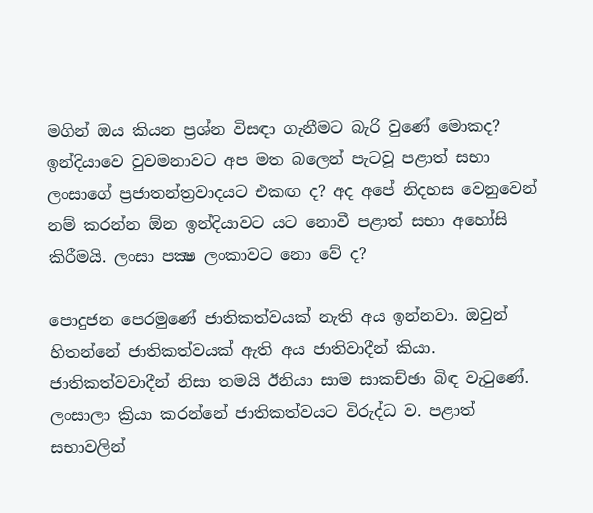මගින් ඔය කියන ප්‍රශ්න විසඳා ගැනීමට බැරි වුණේ මොකද? ඉන්දියාවෙ වුවමනාවට අප මත බලෙන් පැටවූ පළාත් සභා ලංසාගේ ප්‍රජාතන්ත්‍රවාදයට එකඟ ද? අද අපේ නිදහස වෙනුවෙන් නම් කරන්න ඕන ඉන්දියාවට යට නොවී පළාත් සභා අහෝසි කිරීමයි. ලංසා පක්‍ෂ ලංකාවට නො වේ ද?

පොදුජන පෙරමුණේ ජාතිකත්වයක් නැති අය ඉන්නවා. ඔවුන් හිතන්නේ ජාතිකත්වයක් ඇති අය ජාතිවාදීන් කියා. ජාතිකත්වවාදීන් නිසා තමයි ඊනියා සාම සාකච්ඡා බිඳ වැටුණේ. ලංසාලා ක්‍රියා කරන්නේ ජාතිකත්වයට විරුද්ධ ව. පළාත් සභාවලින්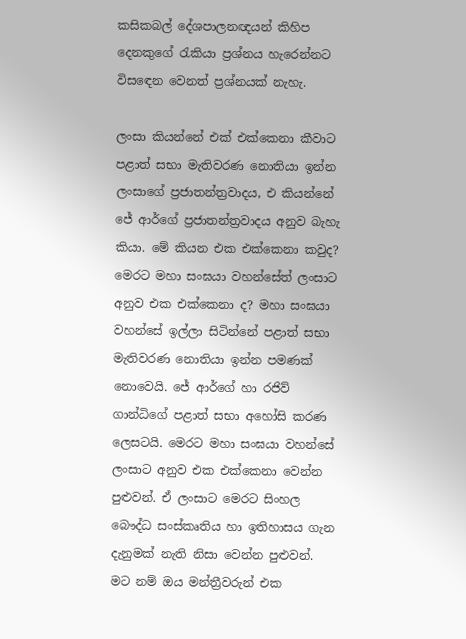කසිකබල් දේශපාලනඥයන් කිහිප දෙනකුගේ රැකියා ප්‍රශ්නය හැරෙන්නට විසඳෙන වෙනත් ප්‍රශ්නයක් නැහැ.

ලංසා කියන්නේ එක් එක්කෙනා කීවාට පළාත් සභා මැතිවරණ නොතියා ඉන්න ලංසාගේ ප්‍රජාතන්ත්‍රවාදය, එ කියන්නේ ජේ ආර්ගේ ප්‍රජාතන්ත්‍රවාදය අනුව බැහැ කියා. මේ කියන එක එක්කෙනා කවුද? මෙරට මහා සංඝයා වහන්සේත් ලංසාට අනුව එක එක්කෙනා ද? මහා සංඝයා වහන්සේ ඉල්ලා සිටින්නේ පළාත් සභා මැතිවරණ නොතියා ඉන්න පමණක් නොවෙයි. ජේ ආර්ගේ හා රජිව් ගාන්ධිගේ පළාත් සභා අහෝසි කරණ ලෙසටයි. මෙරට මහා සංඝයා වහන්සේ ලංසාට අනුව එක එක්කෙනා වෙන්න පුළුවන්. ඒ ලංසාට මෙරට සිංහල බෞද්ධ සංස්කෘතිය හා ඉතිහාසය ගැන දැනුමක් නැති නිසා වෙන්න පුළුවන්. මට නම් ඔය මන්ත්‍රීවරුන් එක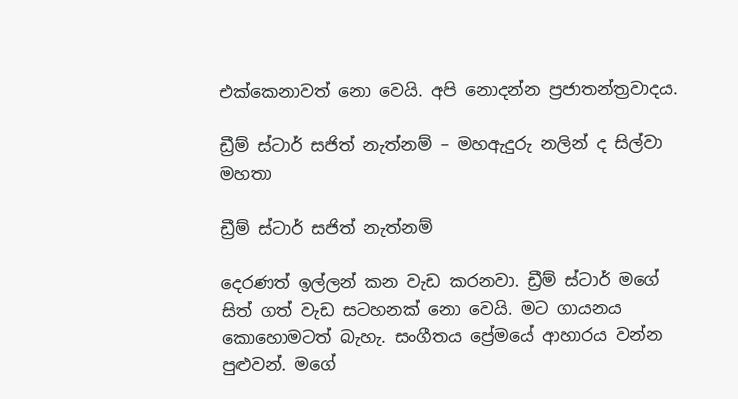එක්කෙනාවත් නො වෙයි. අපි නොදන්න ප්‍රජාතන්ත්‍රවාදය.

ඩ්‍රීම් ස්ටාර් සජිත් නැත්නම් – මහඇදුරු නලින් ද සිල්වා මහතා

ඩ්‍රීම් ස්ටාර් සජිත් නැත්නම්

දෙරණත් ඉල්ලන් කන වැඩ කරනවා. ඩ්‍රීම් ස්ටාර් මගේ සිත් ගත් වැඩ සටහනක් නො වෙයි. මට ගායනය කොහොමටත් බැහැ. සංගීතය ප්‍රේමයේ ආහාරය වන්න පුළුවන්. මගේ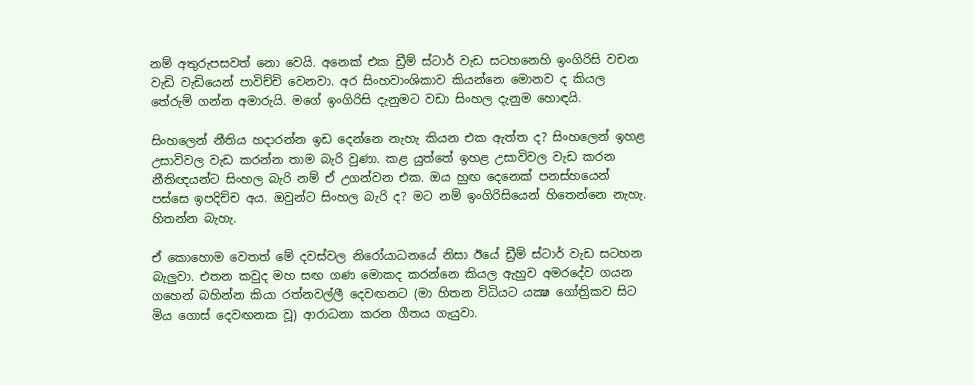නම් අතුරුපසවත් නො වෙයි. අනෙක් එක ඩ්‍රීම් ස්ටාර් වැඩ සටහනෙහි ඉංගිරිසි වචන වැඩි වැඩියෙන් පාවිච්චි වෙනවා. අර සිංහවාංශිකාව කියන්නෙ මොනව ද කියල තේරුම් ගන්න අමාරුයි. මගේ ඉංගිරිසි දැනුමට වඩා සිංහල දැනුම හොඳයි.

සිංහලෙන් නීතිය හදාරන්න ඉඩ දෙන්නෙ නැහැ කියන එක ඇත්ත ද? සිංහලෙන් ඉහළ උසාවිවල වැඩ කරන්න තාම බැරි වුණා. කළ යුත්තේ ඉහළ උසාවිවල වැඩ කරන නීතිඥයන්ට සිංහල බැරි නම් ඒ උගන්වන එක. ඔය හුඟ දෙනෙක් පනස්හයෙන් පස්සෙ ඉපදිච්ච අය. ඔවුන්ට සිංහල බැරි ද? මට නම් ඉංගිරිසියෙන් හිතෙන්නෙ නැහැ. හිතන්න බැහැ.

ඒ කොහොම වෙතත් මේ දවස්වල නිරෝයාධනයේ නිසා ඊයේ ඩ්‍රීම් ස්ටාර් වැඩ සටහන බැලුවා. එතන කවුද මහ සඟ ගණ මොකද කරන්නෙ කියල ඇහුව අමරදේව ගයන ගහෙන් බහින්න කියා රත්නවල්ලී දෙවඟනට (මා හිතන විධියට යක්‍ෂ ගෝත්‍රිකව සිට මිය ගොස් දෙවඟනක වූ) ආරාධනා කරන ගීතය ගැයුවා.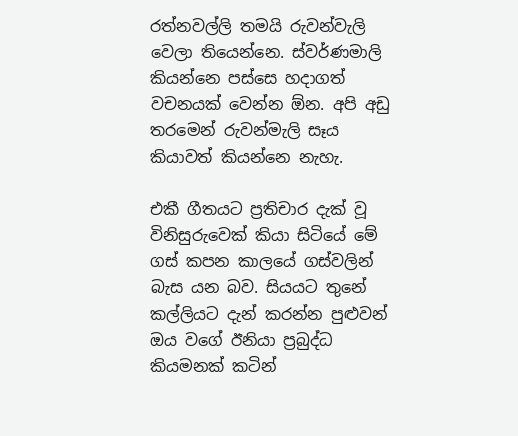රත්නවල්ලි තමයි රුවන්වැලි වෙලා තියෙන්නෙ. ස්වර්ණමාලි කියන්නෙ පස්සෙ හදාගත් වචනයක් වෙන්න ඕන. අපි අඩු තරමෙන් රුවන්මැලි සෑය කියාවත් කියන්නෙ නැහැ.

එකී ගීතයට ප්‍රතිචාර දැක් වූ විනිසුරුවෙක් කියා සිටියේ මේ ගස් කපන කාලයේ ගස්වලින් බැස යන බව. සියයට තුනේ කල්ලියට දැන් කරන්න පුළුවන් ඔය වගේ ඊනියා ප්‍රබුද්ධ කියමනක් කටින්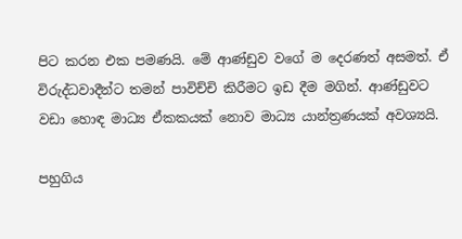පිට කරන එක පමණයි. මේ ආණ්ඩුව වගේ ම දෙරණත් අසමත්. ඒ විරුද්ධවාදීන්ට තමන් පාවිච්චි කිරීමට ඉඩ දීම මගින්. ආණ්ඩුවට වඩා හොඳ මාධ්‍ය ඒකකයක් නොව මාධ්‍ය යාන්ත්‍රණයක් අවශ්‍යයි.

පහුගිය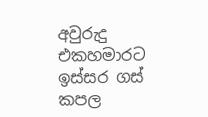අවුරුදු එකහමාරට ඉස්සර ගස් කපල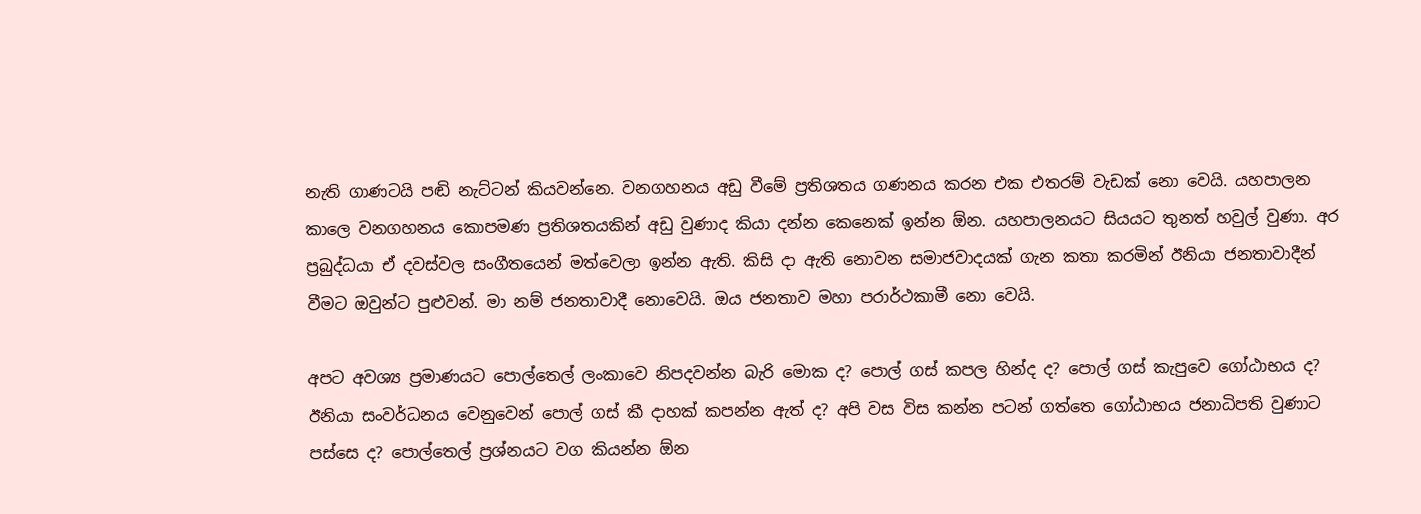නැති ගාණටයි පඬි නැට්ටන් කියවන්නෙ. වනගහනය අඩු වීමේ ප්‍රතිශතය ගණනය කරන එක එතරම් වැඩක් නො වෙයි. යහපාලන කාලෙ වනගහනය කොපමණ ප්‍රතිශතයකින් අඩු වුණාද කියා දන්න කෙනෙක් ඉන්න ඕන. යහපාලනයට සියයට තුනත් හවුල් වුණා. අර ප්‍රබුද්ධයා ඒ දවස්වල සංගීතයෙන් මත්වෙලා ඉන්න ඇති. කිසි දා ඇති නොවන සමාජවාදයක් ගැන කතා කරමින් ඊනියා ජනතාවාදීන් වීමට ඔවුන්ට පුළුවන්. මා නම් ජනතාවාදී නොවෙයි. ඔය ජනතාව මහා පරාර්ථකාමී නො වෙයි.

අපට අවශ්‍ය ප්‍රමාණයට පොල්තෙල් ලංකාවෙ නිපදවන්න බැරි මොක ද? පොල් ගස් කපල හින්ද ද? පොල් ගස් කැපුවෙ ගෝඨාභය ද? ඊනියා සංවර්ධනය වෙනුවෙන් පොල් ගස් කී දාහක් කපන්න ඇත් ද? අපි වස විස කන්න පටන් ගත්තෙ ගෝඨාභය ජනාධිපති වුණාට පස්සෙ ද? පොල්තෙල් ප්‍රශ්නයට වග කියන්න ඕන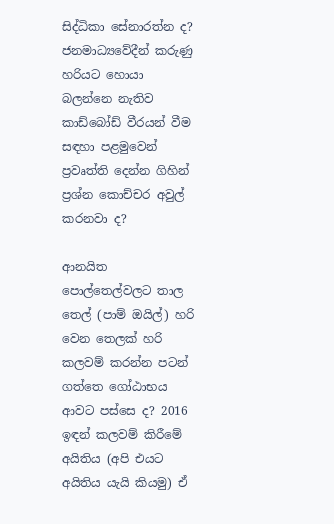සිද්ධිකා සේනාරත්න ද? ජනමාධ්‍යවේදීන් කරුණු හරියට හොයා බලන්නෙ නැතිව කාඩ්බෝඩ් වීරයන් වීම සඳහා පළමුවෙන් ප්‍රවෘත්ති දෙන්න ගිහින් ප්‍රශ්න කොච්චර අවුල් කරනවා ද?

ආනයිත පොල්තෙල්වලට තාල තෙල් (පාම් ඔයිල්) හරි වෙන තෙලක් හරි කලවම් කරන්න පටන් ගත්තෙ ගෝඨාභය ආවට පස්සෙ ද? 2016 ඉඳන් කලවම් කිරීමේ අයිතිය (අපි එයට අයිතිය යැයි කියමු) ඒ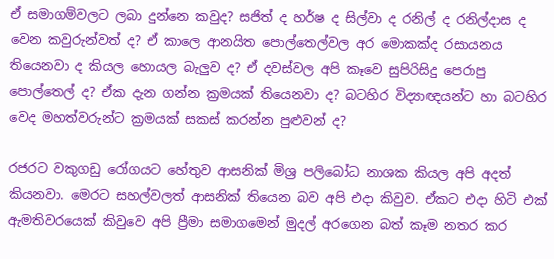ඒ සමාගම්වලට ලබා දුන්නෙ කවුද? සජිත් ද හර්ෂ ද සිල්වා ද රනිල් ද රනිල්දාස ද වෙන කවුරුන්වත් ද? ඒ කාලෙ ආනයිත පොල්තෙල්වල අර මොකක්ද රසායනය තියෙනවා ද කියල හොයල බැලුව ද? ඒ දවස්වල අපි කෑවෙ සුපිරිසිදු පෙරාපු පොල්තෙල් ද? ඒක දැන ගන්න ක්‍රමයක් තියෙනවා ද? බටහිර විද්‍යාඥයන්ට හා බටහිර වෙද මහත්වරුන්ට ක්‍රමයක් සකස් කරන්න පුළුවන් ද?

රජරට වකුගඩු රෝගයට හේතුව ආසනික් මිශ්‍ර පලිබෝධ නාශක කියල අපි අදත් කියනවා. මෙරට සහල්වලත් ආසනික් තියෙන බව අපි එදා කිවුව. ඒකට එදා හිටි එක් ඇමතිවරයෙක් කිවුවෙ අපි ප්‍රීමා සමාගමෙන් මුදල් අරගෙන බත් කෑම නතර කර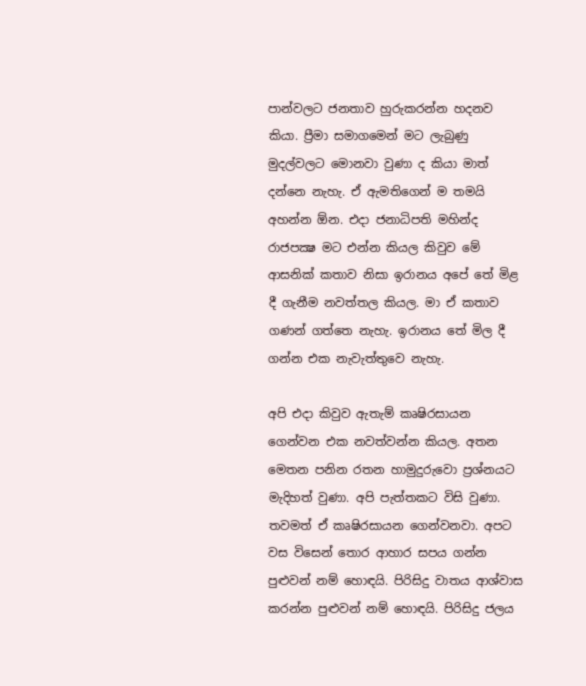පාන්වලට ජනතාව හුරුකරන්න හදනව කියා. ප්‍රීමා සමාගමෙන් මට ලැබුණු මුදල්වලට මොනවා වුණා ද කියා මාත් දන්නෙ නැහැ. ඒ ඇමතිගෙන් ම තමයි අහන්න ඕන. එදා ජනාධිපති මහින්ද රාජපක්‍ෂ මට එන්න කියල කිවුව මේ ආසනික් කතාව නිසා ඉරානය අපේ තේ මිළ දී ගැනීම නවත්තල කියල. මා ඒ කතාව ගණන් ගත්තෙ නැහැ. ඉරානය තේ මිල දී ගන්න එක නැවැත්තුවෙ නැහැ.

අපි එදා කිවුව ඇතැම් කෘෂිරසායන ගෙන්වන එක නවත්වන්න කියල. අතන මෙතන පනින රතන හාමුදුරුවො ප්‍රශ්නයට මැදිහත් වුණා. අපි පැත්තකට විසි වුණා. තවමත් ඒ කෘෂිරසායන ගෙන්වනවා. අපට වස විසෙන් තොර ආහාර සපය ගන්න පුළුවන් නම් හොඳයි. පිරිසිදු වාතය ආශ්වාස කරන්න පුළුවන් නම් හොඳයි. පිරිසිදු ජලය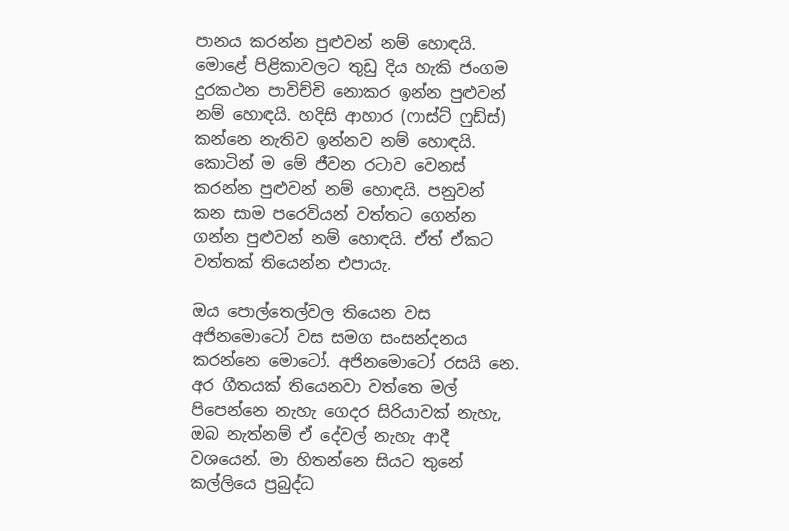පානය කරන්න පුළුවන් නම් හොඳයි. මොළේ පිළිකාවලට තුඩු දිය හැකි ජංගම දුරකථන පාවිච්චි නොකර ඉන්න පුළුවන් නම් හොඳයි. හදිසි ආහාර (ෆාස්ට් ෆුඩ්ස්) කන්නෙ නැතිව ඉන්නව නම් හොඳයි. කොටින් ම මේ ජීවන රටාව වෙනස් කරන්න පුළුවන් නම් හොඳයි. පනුවන් කන සාම පරෙවියන් වත්තට ගෙන්න ගන්න පුළුවන් නම් හොඳයි. ඒත් ඒකට වත්තක් තියෙන්න එපායැ.

ඔය පොල්තෙල්වල තියෙන වස අජිනමොටෝ වස සමග සංසන්දනය කරන්නෙ මොටෝ. අජිනමොටෝ රසයි නෙ. අර ගීතයක් තියෙනවා වත්තෙ මල් පිපෙන්නෙ නැහැ ගෙදර සිරියාවක් නැහැ, ඔබ නැත්නම් ඒ දේවල් නැහැ ආදී වශයෙන්. මා හිතන්නෙ සියට තුනේ කල්ලියෙ ප්‍රබුද්ධ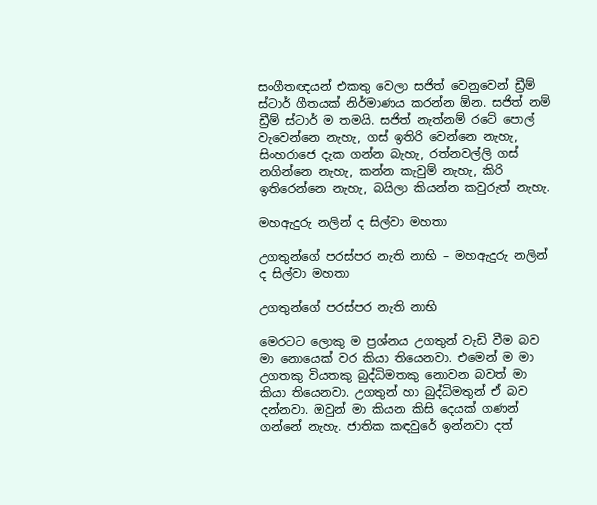සංගීතඥයන් එකතු වෙලා සජිත් වෙනුවෙන් ඩ්‍රීම් ස්ටාර් ගීතයක් නිර්මාණය කරන්න ඕන. සජිත් නම් ඩ්‍රීම් ස්ටාර් ම තමයි. සජිත් නැත්නම් රටේ පොල් වැවෙන්නෙ නැහැ, ගස් ඉතිරි වෙන්නෙ නැහැ, සිංහරාජෙ දැක ගන්න බැහැ, රත්නවල්ලි ගස් නගින්නෙ නැහැ, කන්න කැවුම් නැහැ, කිරි ඉතිරෙන්නෙ නැහැ, බයිලා කියන්න කවුරුත් නැහැ.

මහඇදුරු නලින් ද සිල්වා මහතා

උගතුන්ගේ පරස්පර නැති නාභි – මහඇදුරු නලින් ද සිල්වා මහතා

උගතුන්ගේ පරස්පර නැති නාභි

මෙරටට ලොකු ම ප්‍රශ්නය උගතුන් වැඩි වීම බව මා නොයෙක් වර කියා තියෙනවා. එමෙන් ම මා උගතකු වියතකු බුද්ධිමතකු නොවන බවත් මා කියා තියෙනවා. උගතුන් හා බුද්ධිමතුන් ඒ බව දන්නවා. ඔවුන් මා කියන කිසි දෙයක් ගණන් ගන්නේ නැහැ. ජාතික කඳවුරේ ඉන්නවා දත්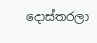දොස්තරලා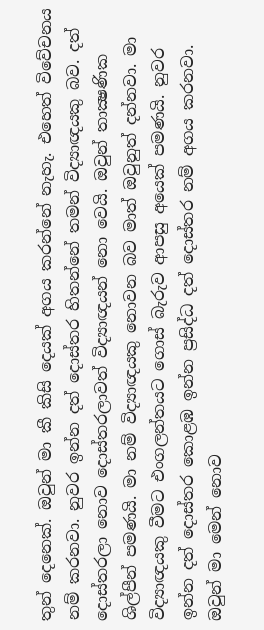තුන් දෙනෙක්. ඔවුන් මා කී කිසි දෙයක් අගය කරන්නේ නැහැ. එහෙත් විවේචනය නම් කරනවා. නුවර ඉන්න දත් දොස්තර හිතන්නේ තමන් විද්‍යාඥයකු බව. දත් දොස්තරලා නොව දොස්තරලාවත් විද්‍යාඥයන් නො වෙයි. ඔවුන් තාක්‍ෂණික ශිල්පීන් පමණයි. මා නම් විද්‍යාඥයකු නොවන බව මාත් ඔවුනුත් දන්නවා. මා විද්‍යාඥයකු වීමට එංගලන්තයට ගොස් බැරුව ආපසු අයෙක් පමණයි. නුවර ඉන්න දත් දොස්තර කොළඹ ඉන්න ප්‍රසිද්ධ දත් දොස්තර නම් අගය කරනවා. ඔවුන් මා මෙන් නොව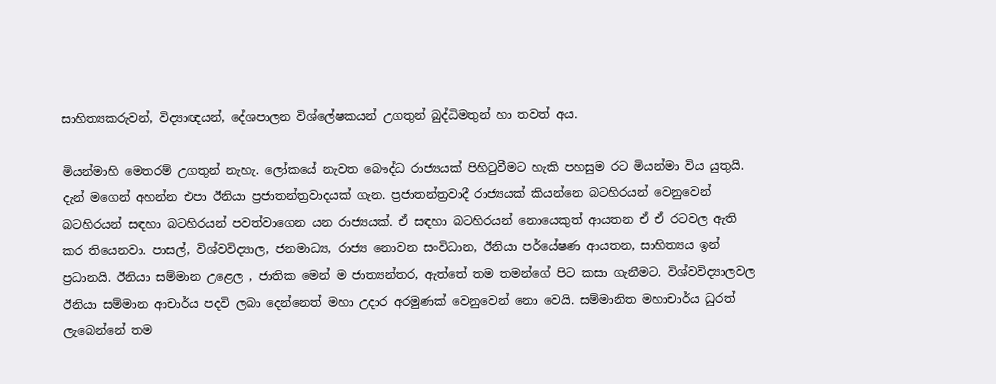සාහිත්‍යකරුවන්, විද්‍යාඥයන්, දේශපාලන විශ්ලේෂකයන් උගතුන් බුද්ධිමතුන් හා තවත් අය.

මියන්මාහි මෙතරම් උගතුන් නැහැ. ලෝකයේ නැවත බෞද්ධ රාජ්‍යයක් පිහිටුවීමට හැකි පහසුම රට මියන්මා විය යුතුයි. දැන් මගෙන් අහන්න එපා ඊනියා ප්‍රජාතන්ත්‍රවාදයක් ගැන. ප්‍රජාතන්ත්‍රවාදී රාජ්‍යයක් කියන්නෙ බටහිරයන් වෙනුවෙන් බටහිරයන් සඳහා බටහිරයන් පවත්වාගෙන යන රාජ්‍යයක්. ඒ සඳහා බටහිරයන් නොයෙකුත් ආයතන ඒ ඒ රටවල ඇති කර තියෙනවා. පාසල්, විශ්වවිද්‍යාල, ජනමාධ්‍ය, රාජ්‍ය නොවන සංවිධාන, ඊනියා පර්යේෂණ ආයතන, සාහිත්‍යය ඉන් ප්‍රධානයි. ඊනියා සම්මාන උළෙල , ජාතික මෙන් ම ජාත්‍යන්තර, ඇත්තේ තම තමන්ගේ පිට කසා ගැනීමට. විශ්වවිද්‍යාලවල ඊනියා සම්මාන ආචාර්ය පදවි ලබා දෙන්නෙත් මහා උදාර අරමුණක් වෙනුවෙන් නො වෙයි. සම්මානිත මහාචාර්ය ධුරත් ලැබෙන්නේ තම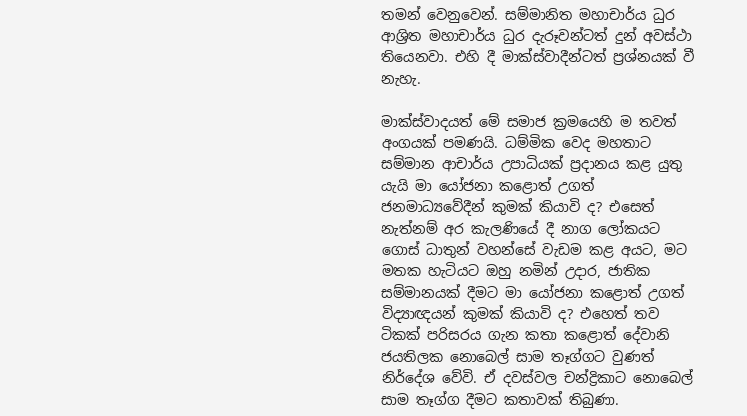තමන් වෙනුවෙන්. සම්මානිත මහාචාර්ය ධුර ආශ්‍රිත මහාචාර්ය ධුර දැරූවන්ටත් දුන් අවස්ථා තියෙනවා. එහි දී මාක්ස්වාදීන්ටත් ප්‍රශ්නයක් වී නැහැ.

මාක්ස්වාදයත් මේ සමාජ ක්‍රමයෙහි ම තවත් අංගයක් පමණයි. ධම්මික වෙද මහතාට සම්මාන ආචාර්ය උපාධියක් ප්‍රදානය කළ යුතු යැයි මා යෝජනා කළොත් උගත් ජනමාධ්‍යවේදීන් කුමක් කියාවි ද? එසෙත් නැත්නම් අර කැලණියේ දී නාග ලෝකයට ගොස් ධාතුන් වහන්සේ වැඩම කළ අයට, මට මතක හැටියට ඔහු නමින් උදාර, ජාතික සම්මානයක් දීමට මා යෝජනා කළොත් උගත් විද්‍යාඥයන් කුමක් කියාවි ද? එහෙත් තව ටිකක් පරිසරය ගැන කතා කළොත් දේවානි ජයතිලක නොබෙල් සාම තෑග්ගට වුණත් නිර්දේශ වේවි. ඒ දවස්වල චන්ද්‍රිකාට නොබෙල් සාම තෑග්ග දීමට කතාවක් තිබුණා.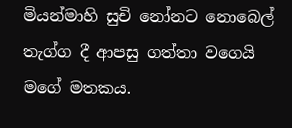මියන්මාහි සුචි නෝනට නොබෙල් තැග්ග දී ආපසු ගත්තා වගෙයි මගේ මතකය.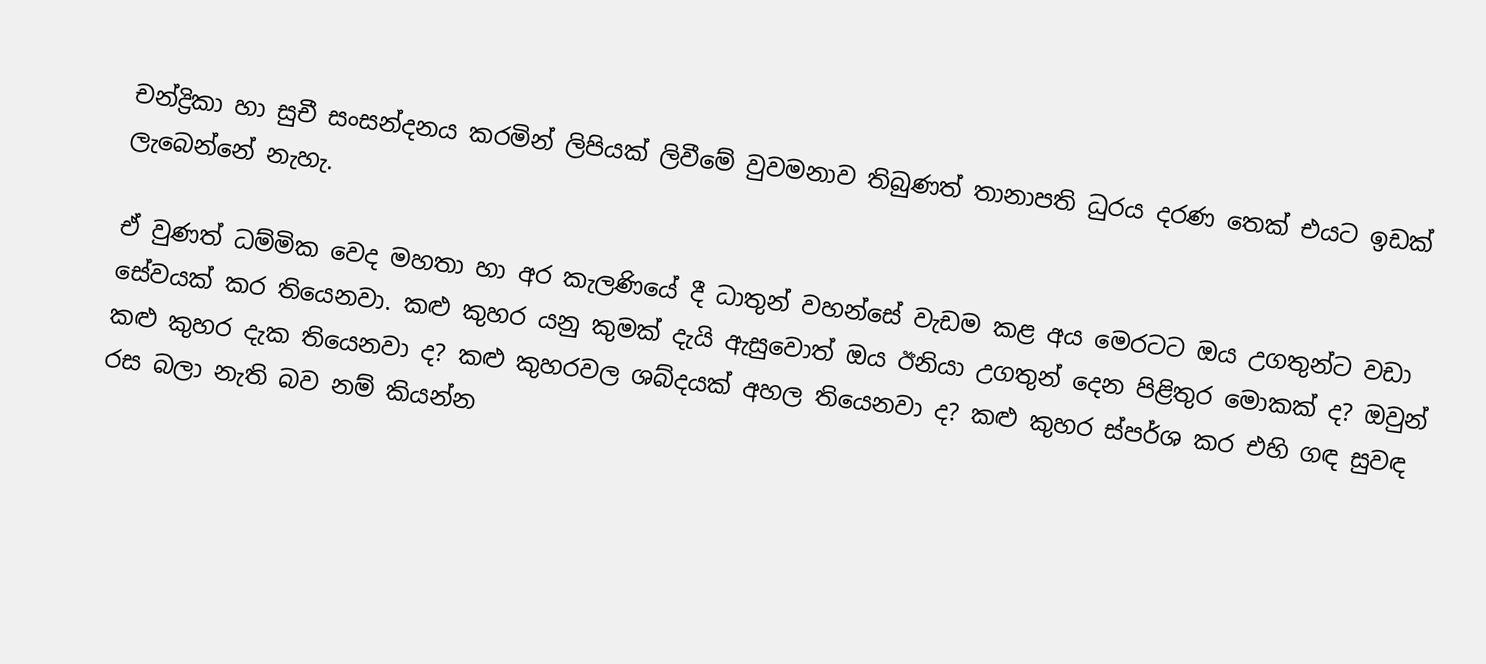චන්ද්‍රිකා හා සුචී සංසන්දනය කරමින් ලිපියක් ලිවීමේ වුවමනාව තිබුණත් තානාපති ධුරය දරණ තෙක් එයට ඉඩක් ලැබෙන්නේ නැහැ.

ඒ වුණත් ධම්මික වෙද මහතා හා අර කැලණියේ දී ධාතුන් වහන්සේ වැඩම කළ අය මෙරටට ඔය උගතුන්ට වඩා සේවයක් කර තියෙනවා. කළු කුහර යනු කුමක් දැයි ඇසුවොත් ඔය ඊනියා උගතුන් දෙන පිළිතුර මොකක් ද? ඔවුන් කළු කුහර දැක තියෙනවා ද? කළු කුහරවල ශබ්දයක් අහල තියෙනවා ද? කළු කුහර ස්පර්ශ කර එහි ගඳ සුවඳ රස බලා නැති බව නම් කියන්න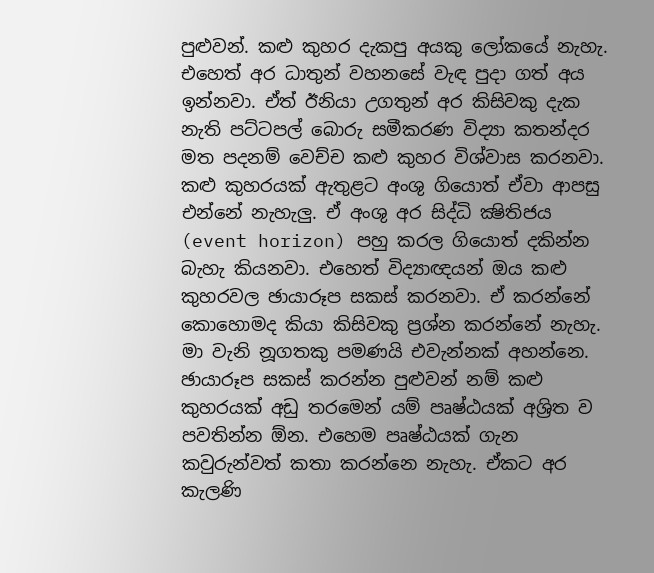පුළුවන්. කළු කුහර දැකපු අයකු ලෝකයේ නැහැ. එහෙත් අර ධාතුන් වහනසේ වැඳ පුදා ගත් අය ඉන්නවා. ඒත් ඊනියා උගතුන් අර කිසිවකු දැක නැති පට්ටපල් බොරු සමීකරණ විද්‍යා කතන්දර මත පදනම් වෙච්ච කළු කුහර විශ්වාස කරනවා. කළු කුහරයක් ඇතුළට අංශු ගියොත් ඒවා ආපසු එන්නේ නැහැලු. ඒ අංශු අර සිද්ධි ක්‍ෂිතිජය (event horizon) පහු කරල ගියොත් දකින්න බැහැ කියනවා. එහෙත් විද්‍යාඥයන් ඔය කළු කුහරවල ඡායාරූප සකස් කරනවා. ඒ කරන්නේ කොහොමද කියා කිසිවකු ප්‍රශ්න කරන්නේ නැහැ. මා වැනි නූගතකු පමණයි එවැන්නක් අහන්නෙ. ඡායාරූප සකස් කරන්න පුළුවන් නම් කළු කුහරයක් අඩු තරමෙන් යම් පෘෂ්ඨයක් අශ්‍රිත ව පවතින්න ඕන. එහෙම පෘෂ්ඨයක් ගැන කවුරුන්වත් කතා කරන්නෙ නැහැ. ඒකට අර කැලණි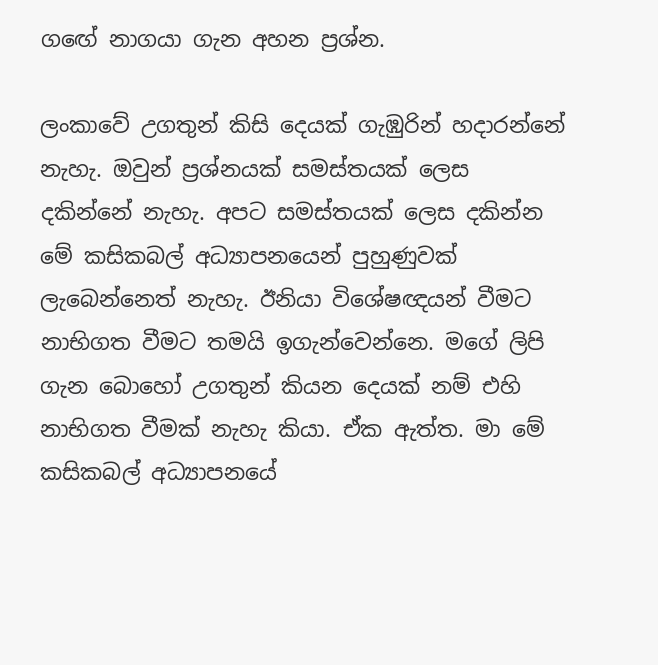ගඟේ නාගයා ගැන අහන ප්‍රශ්න.

ලංකාවේ උගතුන් කිසි දෙයක් ගැඹුරින් හදාරන්නේ නැහැ. ඔවුන් ප්‍රශ්නයක් සමස්තයක් ලෙස දකින්නේ නැහැ. අපට සමස්තයක් ලෙස දකින්න මේ කසිකබල් අධ්‍යාපනයෙන් පුහුණුවක් ලැබෙන්නෙත් නැහැ. ඊනියා විශේෂඥයන් වීමට නාභිගත වීමට තමයි ඉගැන්වෙන්නෙ. මගේ ලිපි ගැන බොහෝ උගතුන් කියන දෙයක් නම් එහි නාභිගත වීමක් නැහැ කියා. ඒක ඇත්ත. මා මේ කසිකබල් අධ්‍යාපනයේ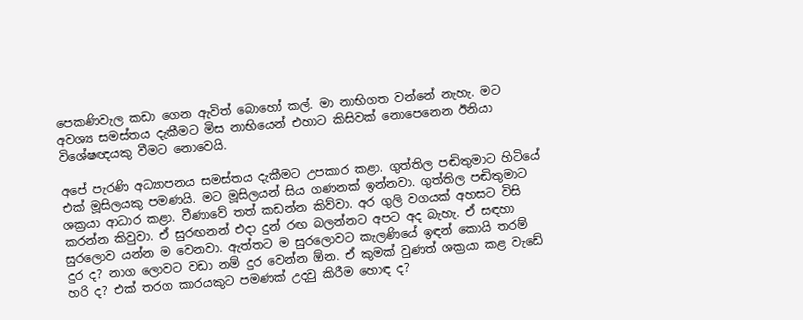පෙකණිවැල කඩා ගෙන ඇවිත් බොහෝ කල්. මා නාභිගත වන්නේ නැහැ. මට අවශ්‍ය සමස්තය දැකීමට මිස නාභියෙන් එහාට කිසිවක් නොපෙනෙන ඊනියා විශේෂඥයකු වීමට නොවෙයි.

අපේ පැරණි අධ්‍යාපනය සමස්තය දැකීමට උපකාර කළා. ගුත්තිල පඬිතුමාට හිටියේ එක් මූසිලයකු පමණයි. මට මූසිලයන් සිය ගණනක් ඉන්නවා. ගුත්තිල පඬිතුමාට ශක්‍රයා ආධාර කළා. වීණාවේ තත් කඩන්න කිව්වා. අර ගුලි වගයක් අහසට විසි කරන්න කිවුවා. ඒ සුරඟනන් එදා දුන් රඟ බලන්නට අපට අද බැහැ. ඒ සඳහා සුරලොව යන්න ම වෙනවා. ඇත්තට ම සුරලොවට කැලණියේ ඉඳන් කොයි තරම් දුර ද? නාග ලොවට වඩා නම් දුර වෙන්න ඕන. ඒ කුමක් වුණත් ශක්‍රයා කළ වැඩේ හරි ද? එක් තරග කාරයකුට පමණක් උදවු කිරීම හොඳ ද?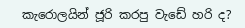කැරොලයින් ජූරි කරපු වැඩේ හරි ද?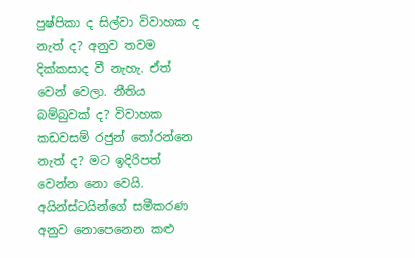පුෂ්පිකා ද සිල්වා විවාහක ද නැත් ද? අනුව තවම දික්කසාද වී නැහැ. ඒත් වෙන් වෙලා. නීතිය බම්බුවක් ද? විවාහක කඩවසම් රජුන් තෝරන්නෙ නැත් ද? මට ඉදිරිපත් වෙන්න නො වෙයි. අයින්ස්ටයින්ගේ සමීකරණ අනුව නොපෙනෙන කළු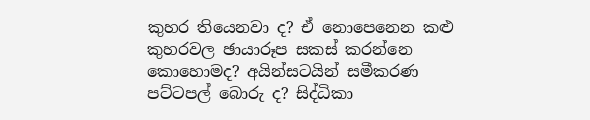කුහර තියෙනවා ද? ඒ නොපෙනෙන කළු කුහරවල ඡායාරූප සකස් කරන්නෙ කොහොමද? අයින්සටයින් සමීකරණ පට්ටපල් බොරු ද? සිද්ධිකා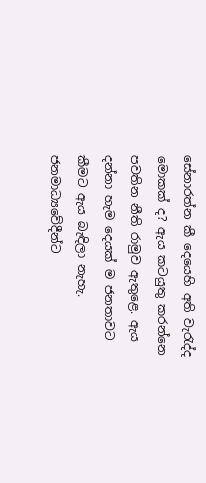සේනාරත්න කී දෙයෙහි අති වැරැද්ද මොකක් ද? ඇය කටයුතු කරන්නෙ පවතින නීති රාමුව ඇතුළෙ. ඇය දන්නා හැම දෙයක් ම ජනතාවට කීමට ඇය බැඳිලා නැහැ. ජනමාධ්‍යවේදීන්ට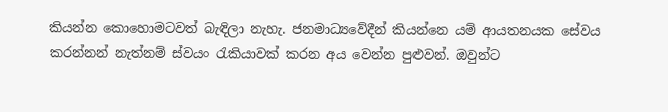කියන්න කොහොමටවත් බැඳිලා නැහැ. ජනමාධ්‍යවේදීන් කියන්නෙ යම් ආයතනයක සේවය කරන්නන් නැත්නම් ස්වයං රැකියාවක් කරන අය වෙන්න පුළුවන්. ඔවුන්ට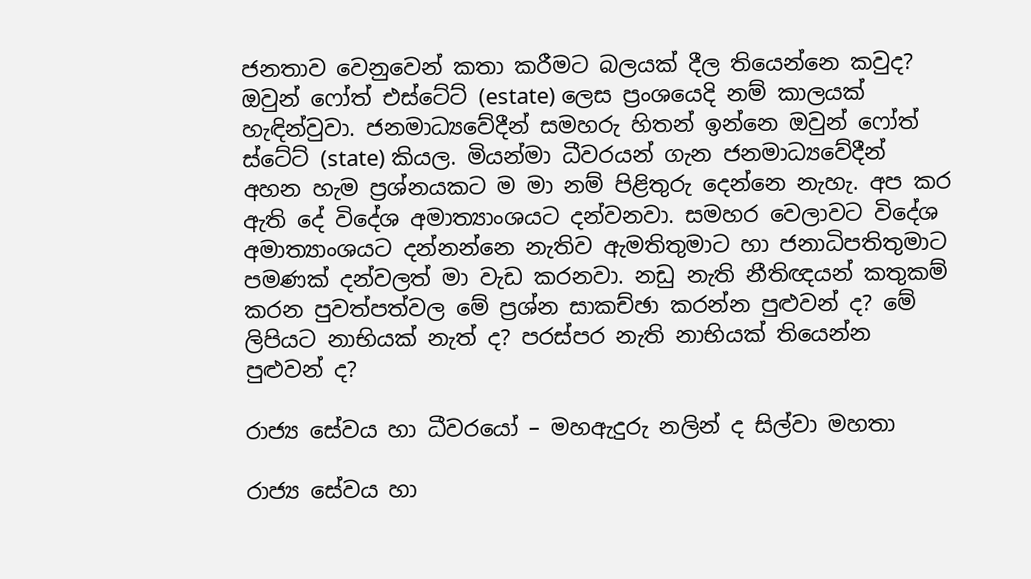ජනතාව වෙනුවෙන් කතා කරීමට බලයක් දීල තියෙන්නෙ කවුද? ඔවුන් ෆෝත් එස්ටේට් (estate) ලෙස ප්‍රංශයෙදි නම් කාලයක් හැඳින්වුවා. ජනමාධ්‍යවේදීන් සමහරු හිතන් ඉන්නෙ ඔවුන් ෆෝත් ස්ටේට් (state) කියල. මියන්මා ධීවරයන් ගැන ජනමාධ්‍යවේදීන් අහන හැම ප්‍රශ්නයකට ම මා නම් පිළිතුරු දෙන්නෙ නැහැ. අප කර ඇති දේ විදේශ අමාත්‍යාංශයට දන්වනවා. සමහර වෙලාවට විදේශ අමාත්‍යාංශයට දන්නන්නෙ නැතිව ඇමතිතුමාට හා ජනාධිපතිතුමාට පමණක් දන්වලත් මා වැඩ කරනවා. නඩු නැති නීතිඥයන් කතුකම් කරන පුවත්පත්වල මේ ප්‍රශ්න සාකච්ඡා කරන්න පුළුවන් ද? මේ ලිපියට නාභියක් නැත් ද? පරස්පර නැති නාභියක් තියෙන්න පුළුවන් ද?

රාජ්‍ය සේවය හා ධීවරයෝ – මහඇදුරු නලින් ද සිල්වා මහතා

රාජ්‍ය සේවය හා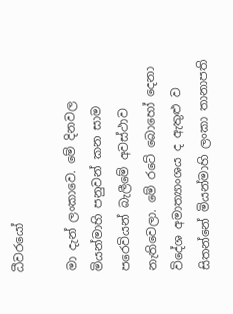ධීවරයෝ

මා දැන් ලංකාවෙ. මේ දිනවල මියන්මාහි පනුවන් කන සාම පරෙවියන් බැලීමේ අවස්ථාව නැතිවෙලා. මේ රටේ බොහෝ දෙනා විදේශ අමාත්‍යාංශය ද ඇතුළු ව සිතන්නේ මියන්මාහි ලංකා තානාපති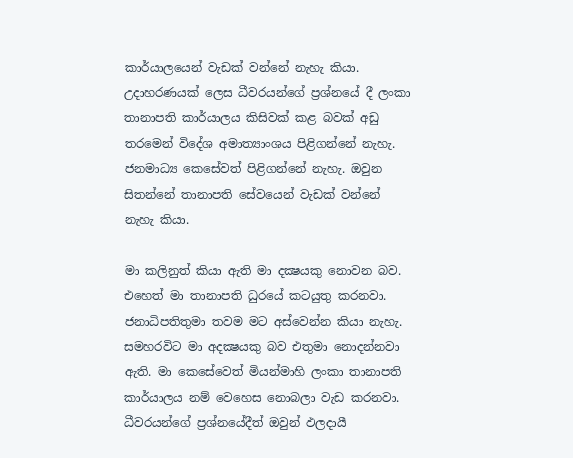කාර්යාලයෙන් වැඩක් වන්නේ නැහැ කියා. උදාහරණයක් ලෙස ධීවරයන්ගේ ප්‍රශ්නයේ දී ලංකා තානාපති කාර්යාලය කිසිවක් කළ බවක් අඩු තරමෙන් විදේශ අමාත්‍යාංශය පිළිගන්නේ නැහැ. ජනමාධ්‍ය කෙසේවත් පිළිගන්නේ නැහැ. ඔවුන සිතන්නේ තානාපති සේවයෙන් වැඩක් වන්නේ නැහැ කියා.

මා කලිනුත් කියා ඇති මා දක්‍ෂයකු නොවන බව. එහෙත් මා තානාපති ධුරයේ කටයුතු කරනවා. ජනාධිපතිතුමා තවම මට අස්වෙන්න කියා නැහැ. සමහරවිට මා අදක්‍ෂයකු බව එතුමා නොදන්නවා ඇති. මා කෙසේවෙත් මියන්මාහි ලංකා තානාපති කාර්යාලය නම් වෙහෙස නොබලා වැඩ කරනවා. ධීවරයන්ගේ ප්‍රශ්නයේදීත් ඔවුන් ඵලදායී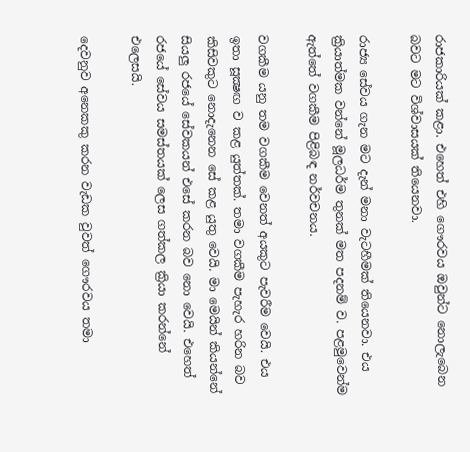රාජකාරියක් කළා. එහෙත් එහි ගෞරවය ඔවුන්ට නොලැබෙන බවට මට විශ්වාසයක් තියෙනවා.

රාජ්‍ය සේවය ගැන මට දැන් මනා වැටහීමක් තියෙනවා. එය ක්‍රියාත්මක වන්නේ මූලධර්ම තුනක් මත පදනම් ව. පළමුවෙන්ම ඇත්තේ වගකීම පිළිබඳ නර්වචනය.

වගකීම යනු තම වගකීම වෙනත් අයකුට පැවරීම වෙයි. එය ඉතා සූක්‍ෂඟ ව කළ යුත්තක්. තමා වගකීම පැහැර හරින බව කිසිවකුට නොදැනෙන සේ කළ යුතු වෙයි. මා මෙයින් කියන්නේ සියලු රජයේ සේවකයන් එසේ කරන බව නො වෙයි. එහෙත් රජයේ සේවය සමස්තයක් ලෙස ගත්කල ක්‍රියා කරන්නේ එලෙසයි.

දෙවනුව අනෙකකු කරන වැඩක වුවත් ගෞරවය තමා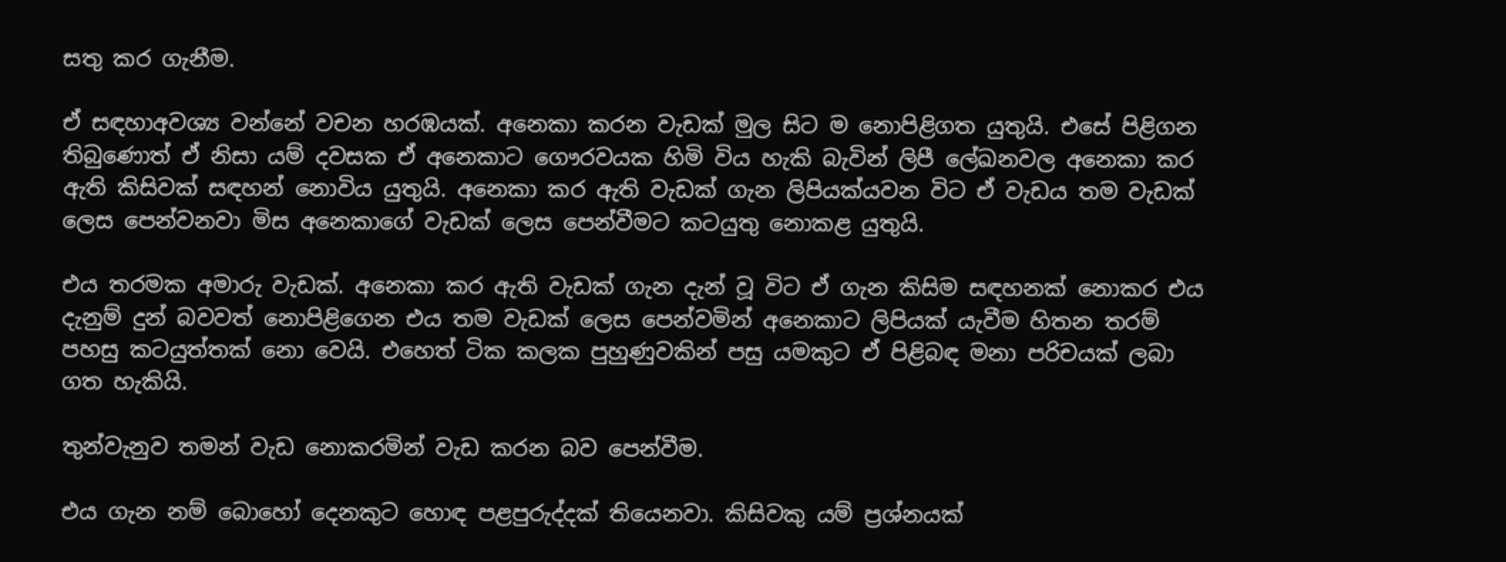සතු කර ගැනීම.

ඒ සඳහාඅවශ්‍ය වන්නේ වචන හරඹයක්. අනෙකා කරන වැඩක් මුල සිට ම නොපිළිගත යුතුයි. එසේ පිළිගන තිබුණොත් ඒ නිසා යම් දවසක ඒ අනෙකාට ගෞරවයක හිමි විය හැකි බැවින් ලිපී ලේඛනවල අනෙකා කර ඇති කිසිවක් සඳහන් නොවිය යුතුයි. අනෙකා කර ඇති වැඩක් ගැන ලිපියක්යවන විට ඒ වැඩය තම වැඩක් ලෙස පෙන්වනවා මිස අනෙකාගේ වැඩක් ලෙස පෙන්වීමට කටයුතු නොකළ යුතුයි.

එය තරමක අමාරු වැඩක්. අනෙකා කර ඇති වැඩක් ගැන දැන් වූ විට ඒ ගැන කිසිම සඳහනක් නොකර එය දැනුම් දුන් බවවත් නොපිළිගෙන එය තම වැඩක් ලෙස පෙන්වමින් අනෙකාට ලිපියක් යැවීම හිතන තරම් පහසු කටයුත්තක් නො වෙයි. එහෙත් ටික කලක පුහුණුවකින් පසු යමකුට ඒ පිළිබඳ මනා පරිචයක් ලබා ගත හැකියි.

තුන්වැනුව තමන් වැඩ නොකරමින් වැඩ කරන බව පෙන්වීම.

එය ගැන නම් බොහෝ දෙනකුට හොඳ පළපුරුද්දක් තියෙනවා. කිසිවකු යම් ප්‍රශ්නයක්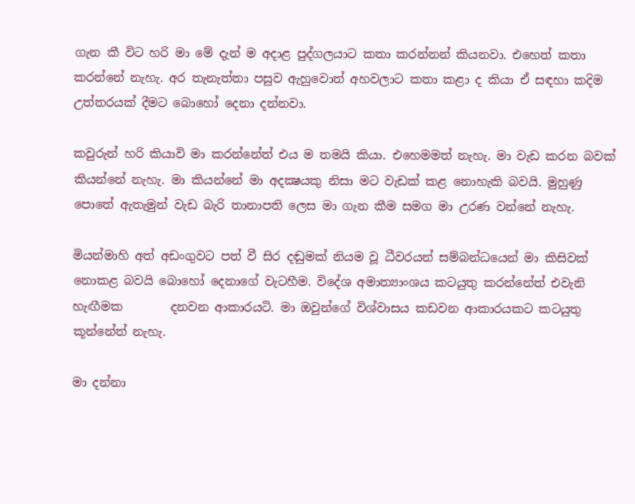ගැන කී විට හරි මා මේ දැන් ම අදාළ පුද්ගලයාට කතා කරන්නන් කියනවා. එහෙත් කතා කරන්නේ නැහැ. අර තැනැත්තා පසුව ඇහුවොත් අහවලාට කතා කළා ද කියා ඒ සඳහා කදිම උත්තරයක් දීමට බොහෝ දෙනා දන්නවා.

කවුරුන් හරි කියාවි මා කරන්නේත් එය ම තමයි කියා. එහෙමමත් නැහැ. මා වැඩ කරන බවක් කියන්නේ නැහැ. මා කියන්නේ මා අදක්‍ෂයකු නිසා මට වැඩක් කළ නොහැකි බවයි. මුහුණු පොතේ ඇතැමුන් වැඩ බැරි තානාපති ලෙස මා ගැන කීම සමග මා උරණ වන්නේ නැහැ.

මියන්මාහි අත් අඩංගුවට පත් වී සිර දඬුමක් නියම වූ ධීවරයන් සම්බන්ධයෙන් මා කිසිවක් නොකළ බවයි බොහෝ දෙනාගේ වැටහීම. විදේශ අමාත්‍යාංශය කටයුතු කරන්නේත් එවැනි හැඟීමක        දනවන ආකාරයටි. මා ඔවුන්ගේ විශ්වාසය කඩවන ආකාරයකට කටයුතු කූන්නේත් නැහැ.

මා දන්නා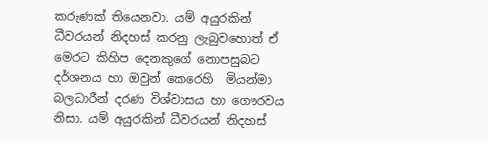කරුණක් තියෙනවා. යම් අයුරකින් ධීවරයන් නිදහස් කරනු ලැබුවහොත් ඒ මෙරට කිහිප දෙනකුගේ නොපසුබට දර්ශනය හා ඔවුන් කෙරෙහි  මියන්මා බලධාරීන් දරණ විශ්වාසය හා ගෞරවය නිසා. යම් අයුරකින් ධීවරයන් නිදහස්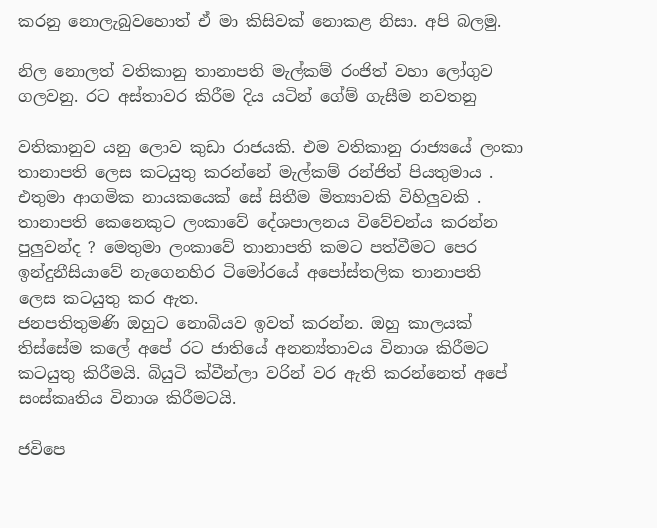කරනු නොලැබුවහොත් ඒ මා කිසිවක් නොකළ නිසා. අපි බලමු.

නිල නොලත් වතිකානු තානාපති මැල්කම් රංජිත් වහා ලෝගුව ගලවනු. රට අස්තාවර කිරීම දිය යටින් ගේම් ගැසීම නවතනු

වතිකානුව යනු ලොව කුඩා රාජයකි. එම වතිකානු රාජ්‍යයේ ලංකා තානාපති ලෙස කටයුතු කරන්නේ මැල්කම් රන්ජිත් පියතුමාය . එතුමා ආගමික නායකයෙක් සේ සිතීම මිත්‍යාවකි විහිලුවකි . තානාපති කෙනෙකුට ලංකාවේ දේශපාලනය විවේචන්ය කරන්න පුලුවන්ද ? මෙතුමා ලංකාවේ තානාපති කමට පත්වීමට පෙර ඉන්දුනීසියාවේ නැගෙනහිර ටිමෝරයේ අපෝස්තලික තානාපති ලෙස කටයුතු කර ඇත.
ජනපතිතුමණි ඔහුට නොබියව ඉවත් කරන්න. ඔහු කාලයක් තිස්සේම කලේ අපේ රට ජාතියේ අනන්‍ය්තාවය විනාශ කිරීමට කටයුතු කිරීමයි. බියුටි ක්වීන්ලා වරින් වර ඇති කරන්නෙත් අපේ සංස්කෘතිය විනාශ කිරීමටයි.

ජවිපෙ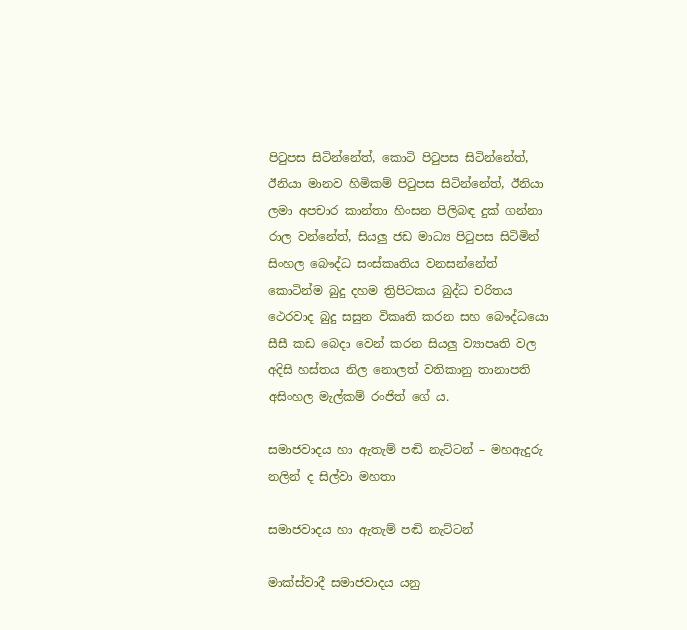පිටුපස සිටින්නේත්, කොටි පිටුපස සිටින්නේත්, ඊනියා මානව හිමිකම් පිටුපස සිටින්නේත්, ඊනියා ලමා අපචාර කාන්තා හිංසන පිලිබඳ දුක් ගන්නා රාල වන්නේත්, සියලු ජඩ මාධ්‍ය පිටුපස සිටිමින් සිංහල බෞද්ධ සංස්කෘතිය වනසන්නේත් කොටින්ම බුදු දහම ත්‍රිපිටකය බුද්ධ චරිතය ථෙරවාද බුදු සසුන විකෘති කරන සහ බෞද්ධයො සීසී කඩ බෙදා වෙන් කරන සියලු ව්‍යාපෘති වල අදිසි හස්තය නිල නොලත් වතිකානු තානාපති අසිංහල මැල්කම් රංජිත් ගේ ය.

සමාජවාදය හා ඇතැම් පඬි නැට්ටන් – මහඇදුරු නලින් ද සිල්වා මහතා

සමාජවාදය හා ඇතැම් පඬි නැට්ටන්

මාක්ස්වාදී සමාජවාදය යනු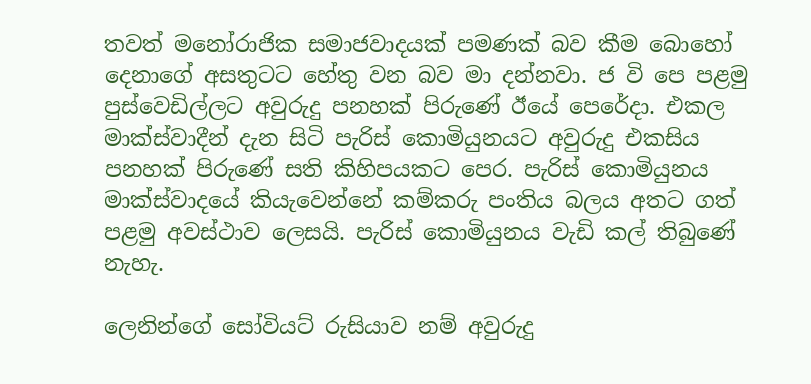තවත් මනෝරාජික සමාජවාදයක් පමණක් බව කීම බොහෝ දෙනාගේ අසතුටට හේතු වන බව මා දන්නවා. ජ වි පෙ පළමු පුස්වෙඩිල්ලට අවුරුදු පනහක් පිරුණේ ඊයේ පෙරේදා. එකල මාක්ස්වාදීන් දැන සිටි පැරිස් කොමියුනයට අවුරුදු එකසිය පනහක් පිරුණේ සති කිහිපයකට පෙර. පැරිස් කොමියුනය මාක්ස්වාදයේ කියැවෙන්නේ කම්කරු පංතිය බලය අතට ගත් පළමු අවස්ථාව ලෙසයි. පැරිස් කොමියුනය වැඩි කල් තිබුණේ නැහැ.

ලෙනින්ගේ සෝවියට් රුසියාව නම් අවුරුදු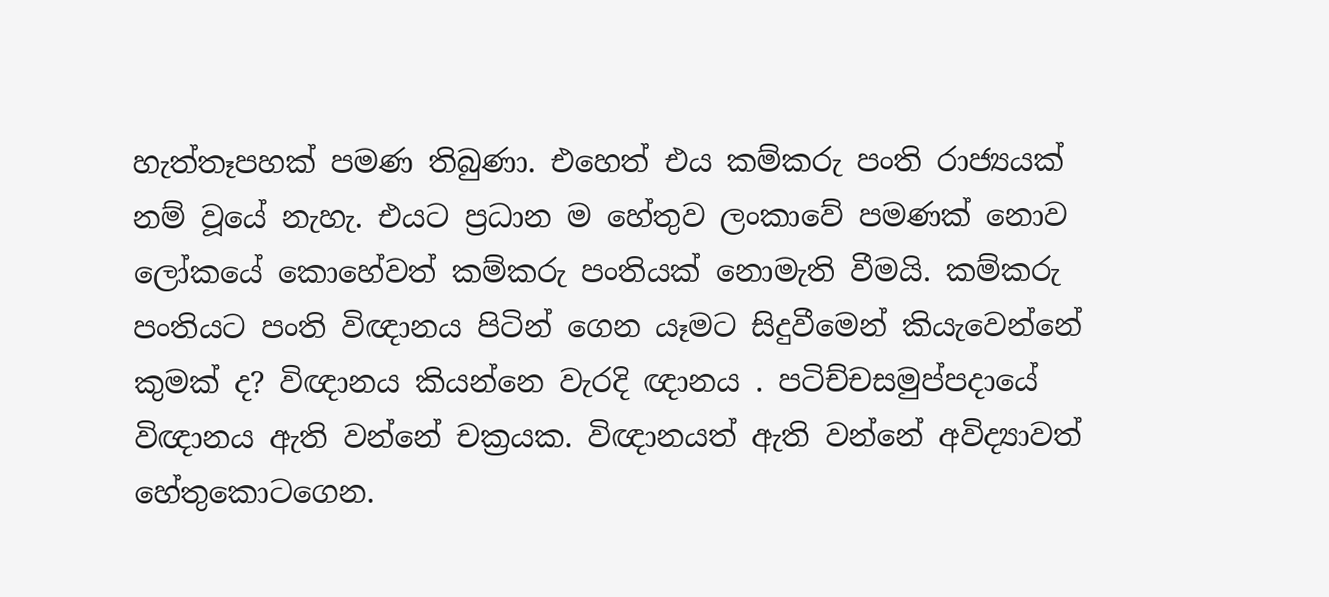හැත්තෑපහක් පමණ තිබුණා. එහෙත් එය කම්කරු පංති රාජ්‍යයක් නම් වූයේ නැහැ. එයට ප්‍රධාන ම හේතුව ලංකාවේ පමණක් නොව ලෝකයේ කොහේවත් කම්කරු පංතියක් නොමැති වීමයි. කම්කරු පංතියට පංති විඥානය පිටින් ගෙන යෑමට සිදුවීමෙන් කියැවෙන්නේ කුමක් ද? විඥානය කියන්නෙ වැරදි ඥානය . පටිච්චසමුප්පදායේ විඥානය ඇති වන්නේ චක්‍රයක. විඥානයත් ඇති වන්නේ අවිද්‍යාවත් හේතුකොටගෙන.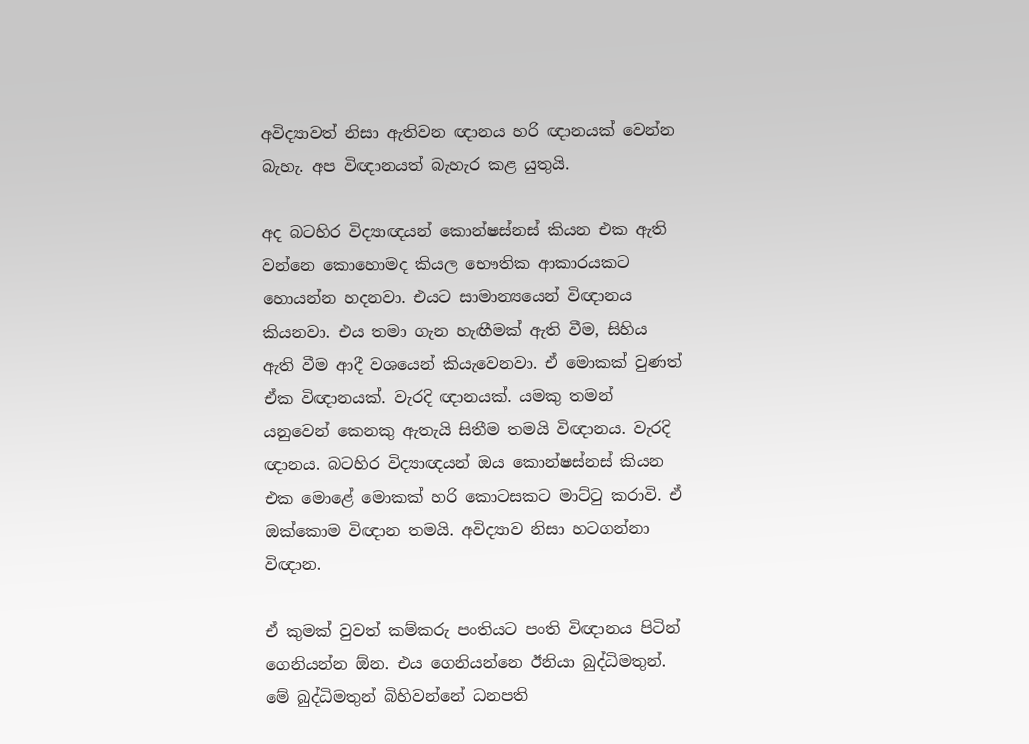අවිද්‍යාවත් නිසා ඇතිවන ඥානය හරි ඥානයක් වෙන්න බැහැ. අප විඥානයත් බැහැර කළ යුතුයි.

අද බටහිර විද්‍යාඥයන් කොන්ෂස්නස් කියන එක ඇති වන්නෙ කොහොමද කියල භෞතික ආකාරයකට හොයන්න හදනවා. එයට සාමාන්‍යයෙන් විඥානය කියනවා. එය තමා ගැන හැඟීමක් ඇති වීම, සිහිය ඇති වීම ආදී වශයෙන් කියැවෙනවා. ඒ මොකක් වුණත් ඒක විඥානයක්. වැරදි ඥානයක්. යමකු තමන් යනුවෙන් කෙනකු ඇතැයි සිතීම තමයි විඥානය. වැරදි ඥානය. බටහිර විද්‍යාඥයන් ඔය කොන්ෂස්නස් කියන එක මොළේ මොකක් හරි කොටසකට මාට්ටු කරාවි. ඒ ඔක්කොම විඥාන තමයි. අවිද්‍යාව නිසා හටගන්නා විඥාන.

ඒ කුමක් වුවත් කම්කරු පංතියට පංති විඥානය පිටින් ගෙනියන්න ඕන. එය ගෙනියන්නෙ ඊනියා බුද්ධිමතුන්. මේ බුද්ධිමතුන් බිහිවන්නේ ධනපති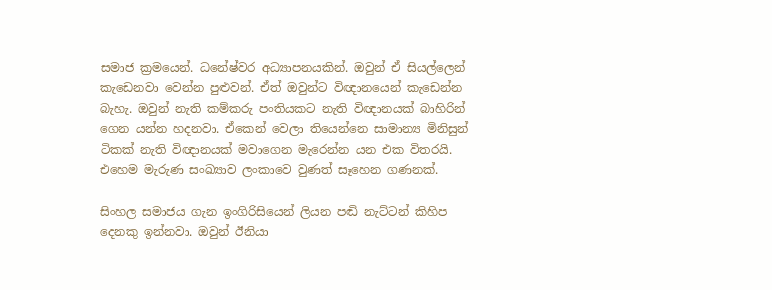සමාජ ක්‍රමයෙන්. ධනේෂ්වර අධ්‍යාපනයකින්. ඔවුන් ඒ සියල්ලෙන් කැඩෙනවා වෙන්න පුළුවන්. ඒත් ඔවුන්ට විඥානයෙන් කැඩෙන්න බැහැ. ඔවුන් නැති කම්කරු පංතියකට නැති විඥානයක් බාහිරින් ගෙන යන්න හදනවා. ඒකෙන් වෙලා තියෙන්නෙ සාමාන්‍ය මිනිසුන් ටිකක් නැති විඥානයක් මවාගෙන මැරෙන්න යන එක විතරයි. එහෙම මැරුණ සංඛ්‍යාව ලංකාවෙ වුණත් සෑහෙන ගණනක්.

සිංහල සමාජය ගැන ඉංගිරිසියෙන් ලියන පඬි නැට්ටන් කිහිප දෙනකු ඉන්නවා. ඔවුන් ඊනියා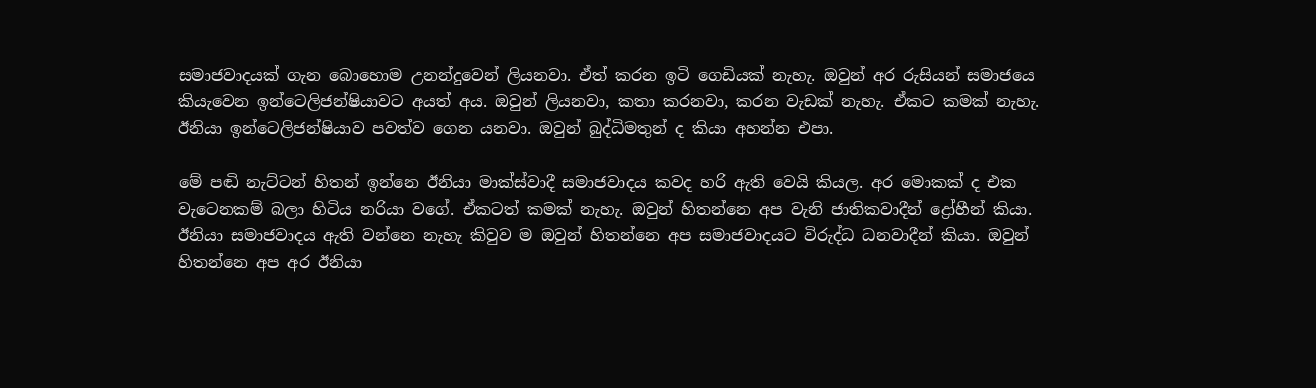සමාජවාදයක් ගැන බොහොම උනන්දුවෙන් ලියනවා. ඒත් කරන ඉටි ගෙඩියක් නැහැ. ඔවුන් අර රුසියන් සමාජයෙ කියැවෙන ඉන්ටෙලිජන්ෂියාවට අයත් අය. ඔවුන් ලියනවා, කතා කරනවා, කරන වැඩක් නැහැ. ඒකට කමක් නැහැ. ඊනියා ඉන්ටෙලිජන්ෂියාව පවත්ව ගෙන යනවා. ඔවුන් බුද්ධිමතුන් ද කියා අහන්න එපා.

මේ පඬි නැට්ටන් හිතන් ඉන්නෙ ඊනියා මාක්ස්වාදී සමාජවාදය කවද හරි ඇති වෙයි කියල. අර මොකක් ද එක වැටෙනකම් බලා හිටිය නරියා වගේ. ඒකටත් කමක් නැහැ. ඔවුන් හිතන්නෙ අප වැනි ජාතිකවාදීන් ද්‍රෝහීන් කියා. ඊනියා සමාජවාදය ඇති වන්නෙ නැහැ කිවුව ම ඔවුන් හිතන්නෙ අප සමාජවාදයට විරුද්ධ ධනවාදීන් කියා. ඔවුන් හිතන්නෙ අප අර ඊනියා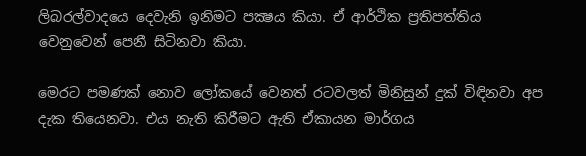ලිබරල්වාදයෙ දෙවැනි ඉනිමට පක්‍ෂය කියා. ඒ ආර්ථික ප්‍රතිපත්තිය වෙනුවෙන් පෙනී සිටිනවා කියා.

මෙරට පමණක් නොව ලෝකයේ වෙනත් රටවලත් මිනිසුන් දුක් විඳිනවා අප දැක තියෙනවා. එය නැති කිරීමට ඇති ඒකායන මාර්ගය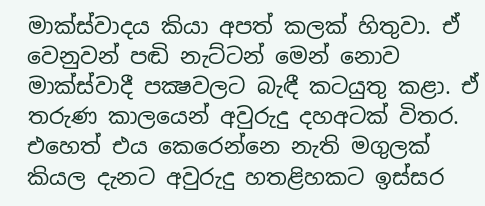මාක්ස්වාදය කියා අපත් කලක් හිතුවා. ඒ වෙනුවන් පඬි නැට්ටන් මෙන් නොව මාක්ස්වාදී පක්‍ෂවලට බැඳී කටයුතු කළා. ඒ තරුණ කාලයෙන් අවුරුදු දහඅටක් විතර. එහෙත් එය කෙරෙන්නෙ නැති මගුලක් කියල දැනට අවුරුදු හතළිහකට ඉස්සර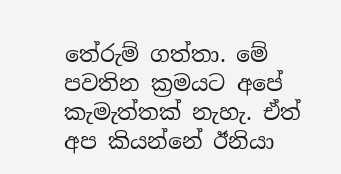තේරුම් ගත්තා. මේ පවතින ක්‍රමයට අපේ කැමැත්තක් නැහැ. ඒත් අප කියන්නේ ඊනියා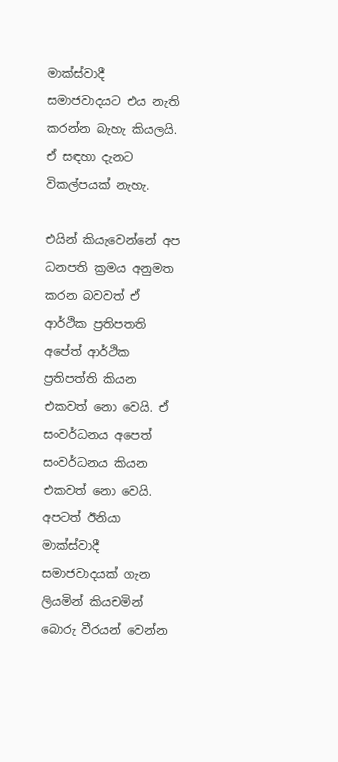මාක්ස්වාදී සමාජවාදයට එය නැති කරන්න බැහැ කියලයි. ඒ සඳහා දැනට විකල්පයක් නැහැ.

එයින් කියැවෙන්නේ අප ධනපති ක්‍රමය අනුමත කරන බවවත් ඒ ආර්ථික ප්‍රතිපතති අපේත් ආර්ථික ප්‍රතිපත්ති කියන එකවත් නො වෙයි. ඒ සංවර්ධනය අපෙත් සංවර්ධනය කියන එකවත් නො වෙයි. අපටත් ඊනියා මාක්ස්වාදී සමාජවාදයක් ගැන ලියමින් කියචමින් බොරු වීරයන් වෙන්න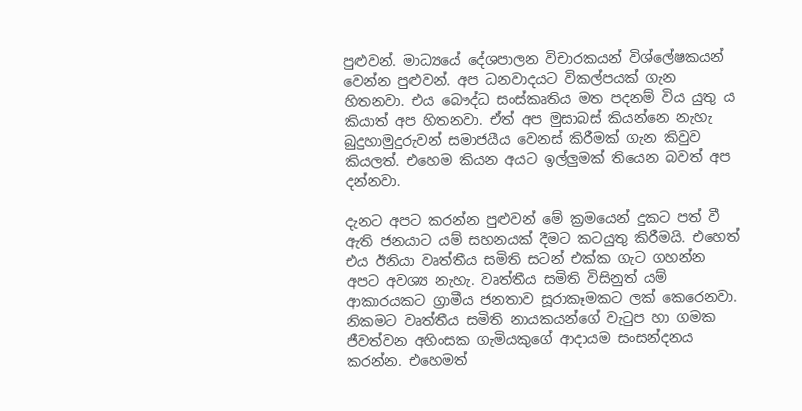පුළුවන්. මාධ්‍යයේ දේශපාලන විචාරකයන් විශ්ලේෂකයන් වෙන්න පුළුවන්. අප ධනවාදයට විකල්පයක් ගැන හිතනවා. එය බෞද්ධ සංස්කෘතිය මත පදනම් විය යුතු ය කියාත් අප හිතනවා. ඒත් අප මුසාබස් කියන්නෙ නැහැ බුදුහාමුදුරුවන් සමාජයීය වෙනස් කිරීමක් ගැන කිවුව කියලත්. එහෙම කියන අයට ඉල්ලුමක් තියෙන බවත් අප දන්නවා.

දැනට අපට කරන්න පුළුවන් මේ ක්‍රමයෙන් දුකට පත් වී ඇති ජනයාට යම් සහනයක් දීමට කටයුතු කිරීමයි. එහෙත් එය ඊනියා වෘත්තීය සමිති සටන් එක්ක ගැට ගහන්න අපට අවශ්‍ය නැහැ. වෘත්තීය සමිති විසිනුත් යම් ආකාරයකට ග්‍රාමීය ජනතාව සූරාකෑමකට ලක් කෙරෙනවා. නිකමට වෘත්තීය සමිති නායකයන්ගේ වැටුප හා ගමක ජීවත්වන අහිංසක ගැමියකුගේ ආදායම සංසන්දනය කරන්න. එහෙමත්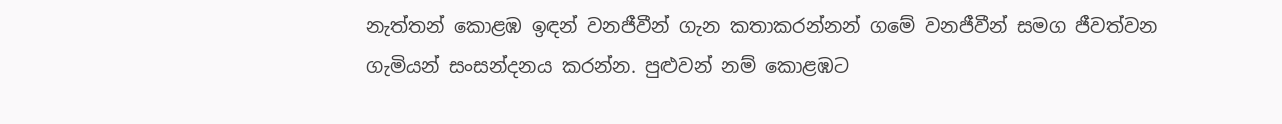නැත්තන් කොළඹ ඉඳන් වනජීවීන් ගැන කතාකරන්නන් ගමේ වනජීවීන් සමග ජීවත්වන ගැමියන් සංසන්දනය කරන්න. පුළුවන් නම් කොළඹට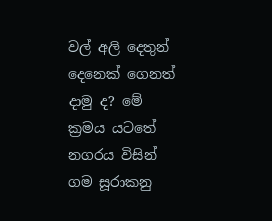වල් අලි දෙතුන් දෙනෙක් ගෙනත් දාමු ද? මේ ක්‍රමය යටතේ නගරය විසින් ගම සූරාකනු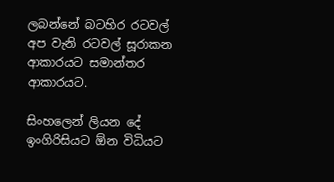ලබන්නේ බටහිර රටවල් අප වැනි රටවල් සූරාකන ආකාරයට සමාන්තර ආකාරයට.

සිංහලෙන් ලියන දේ ඉංගිරිසියට ඕන විධියට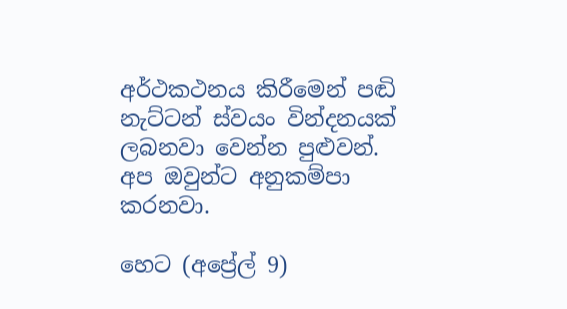අර්ථකථනය කිරීමෙන් පඬි නැට්ටන් ස්වයං වින්දනයක් ලබනවා වෙන්න පුළුවන්. අප ඔවුන්ට අනුකම්පා කරනවා.

හෙට (අප්‍රේල් 9)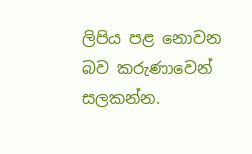ලිපිය පළ නොවන බව කරුණාවෙන් සලකන්න.